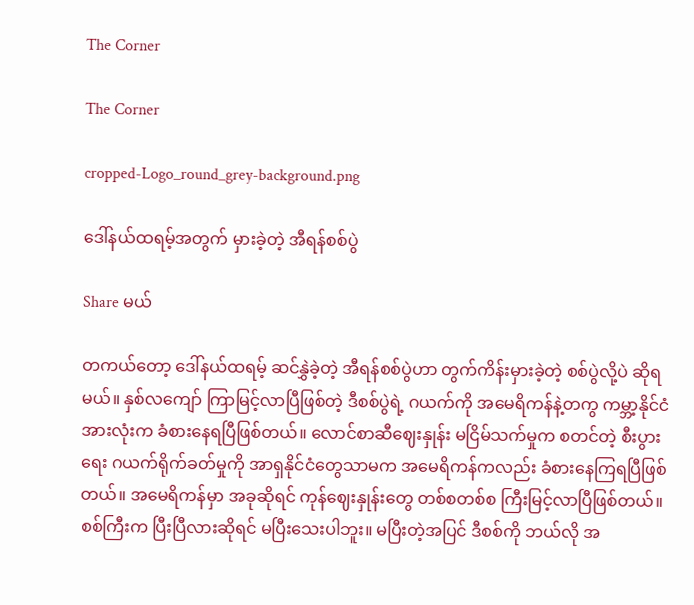The Corner

The Corner

cropped-Logo_round_grey-background.png

ဒေါ်နယ်ထရမ့်အတွက် မှားခဲ့တဲ့ အီရန်စစ်ပွဲ

Share မယ်

တကယ်တော့ ဒေါ်နယ်ထရမ့် ဆင်နွှဲခဲ့တဲ့ အီရန်စစ်ပွဲဟာ တွက်ကိန်းမှားခဲ့တဲ့ စစ်ပွဲလို့ပဲ ဆိုရမယ်။ နှစ်လကျော် ကြာမြင့်လာပြီဖြစ်တဲ့ ဒီစစ်ပွဲရဲ့ ဂယက်ကို အမေရိကန်နဲ့တကွ ကမ္ဘာ့နိုင်ငံအားလုံးက ခံစားနေရပြီဖြစ်တယ်။ လောင်စာဆီဈေးနှုန်း မငြိမ်သက်မှုက စတင်တဲ့ စီးပွားရေး ဂယက်ရိုက်ခတ်မှုကို အာရှနိုင်ငံတွေသာမက အမေရိကန်ကလည်း ခံစားနေကြရပြီဖြစ်တယ်။ အမေရိကန်မှာ အခုဆိုရင် ကုန်ဈေးနှုန်းတွေ တစ်စတစ်စ ကြီးမြင့်လာပြီဖြစ်တယ်။ စစ်ကြီးက ပြီးပြီလားဆိုရင် မပြီးသေးပါဘူး။ မပြီးတဲ့အပြင် ဒီစစ်ကို ဘယ်လို အ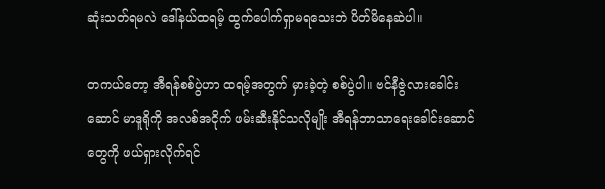ဆုံးသတ်ရမလဲ ဒေါ်နယ်ထရမ့် ထွက်ပေါက်ရှာမရသေးဘဲ ပိတ်မိနေဆဲပါ။

တကယ်တော့ အီရန်စစ်ပွဲဟာ ထရမ့်အတွက် မှားခဲ့တဲ့ စစ်ပွဲပါ။ ဗင်နီဇွဲလားခေါင်းဆောင် မာဒူရိုကို အလစ်အငိုက် ဖမ်းဆီးနိုင်သလိုမျိုး အီရန်ဘာသာရေးခေါင်းဆောင်တွေကို ဖယ်ရှားလိုက်ရင်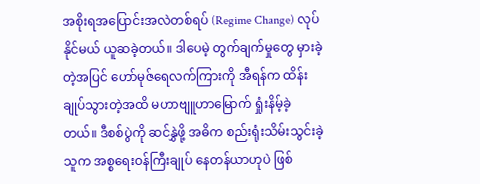အစိုးရအပြောင်းအလဲတစ်ရပ် (Regime Change) လုပ်နိုင်မယ် ယူဆခဲ့တယ်။ ဒါပေမဲ့ တွက်ချက်မှုတွေ မှားခဲ့တဲ့အပြင် ဟော်မုဇ်ရေလက်ကြားကို အီရန်က ထိန်းချုပ်သွားတဲ့အထိ မဟာဗျူဟာမြောက် ရှုံးနိမ့်ခဲ့တယ်။ ဒီစစ်ပွဲကို ဆင်နွှဲဖို့ အဓိက စည်းရုံးသိမ်းသွင်းခဲ့သူက အစ္စရေးဝန်ကြီးချုပ် နေတန်ယာဟုပဲ ဖြစ်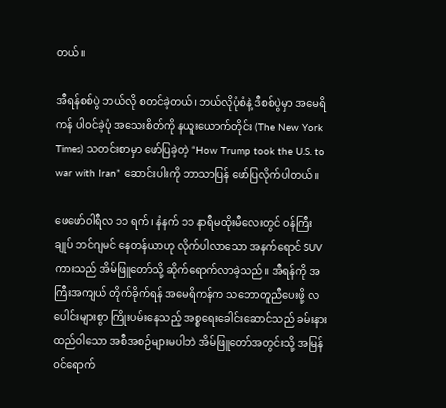တယ်။

အီရန်စစ်ပွဲ ဘယ်လို စတင်ခဲ့တယ်၊ ဘယ်လိုပုံစံနဲ့ ဒီစစ်ပွဲမှာ အမေရိကန် ပါဝင်ခဲ့ပုံ အသေးစိတ်ကို နယူးယောက်တိုင်း (The New York Times) သတင်းစာမှာ ဖော်ပြခဲ့တဲ့ “How Trump took the U.S. to war with Iran” ဆောင်းပါးကို ဘာသာပြန် ဖော်ပြလိုက်ပါတယ်။

ဖေဖော်ဝါရီလ ၁၁ ရက်၊ နံနက် ၁၁ နာရီမထိုးမီလေးတွင် ဝန်ကြီးချုပ် ဘင်ဂျမင် နေတန်ယာဟု လိုက်ပါလာသော အနက်ရောင် SUV ကားသည် အိမ်ဖြူတော်သို့ ဆိုက်ရောက်လာခဲ့သည်။ အီရန်ကို အကြီးအကျယ် တိုက်ခိုက်ရန် အမေရိကန်က သဘောတူညီပေးဖို့ လပေါင်းများစွာ ကြိုးပမ်းနေသည့် အစ္စရေးခေါင်းဆောင်သည် ခမ်းနားထည်ဝါသော အစီအစဉ်များမပါဘဲ အိမ်ဖြူတော်အတွင်းသို့ အမြန် ဝင်ရောက်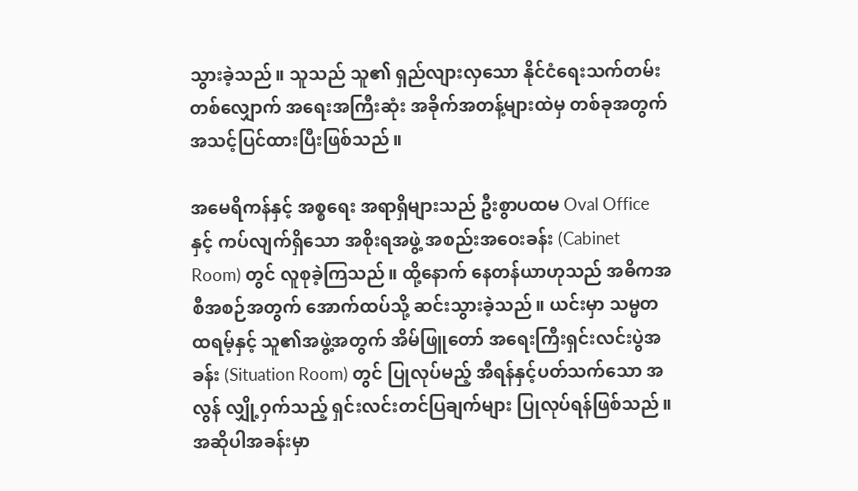သွားခဲ့သည်။ သူသည် သူ၏ ရှည်လျားလှသော နိုင်ငံရေးသက်တမ်းတစ်လျှောက် အရေးအကြီးဆုံး အခိုက်အတန့်များထဲမှ တစ်ခုအတွက် အသင့်ပြင်ထားပြီးဖြစ်သည်။

အမေရိကန်နှင့် အစ္စရေး အရာရှိများသည် ဦးစွာပထမ Oval Office နှင့် ကပ်လျက်ရှိသော အစိုးရအဖွဲ့ အစည်းအဝေးခန်း (Cabinet Room) တွင် လူစုခဲ့ကြသည်။ ထို့နောက် နေတန်ယာဟုသည် အဓိကအစီအစဉ်အတွက် အောက်ထပ်သို့ ဆင်းသွားခဲ့သည်။ ယင်းမှာ သမ္မတ ထရမ့်နှင့် သူ၏အဖွဲ့အတွက် အိမ်ဖြူတော် အရေးကြီးရှင်းလင်းပွဲအခန်း (Situation Room) တွင် ပြုလုပ်မည့် အီရန်နှင့်ပတ်သက်သော အလွန် လျှို့ဝှက်သည့် ရှင်းလင်းတင်ပြချက်များ ပြုလုပ်ရန်ဖြစ်သည်။ အဆိုပါအခန်းမှာ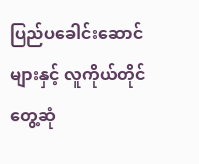ပြည်ပခေါင်းဆောင်များနှင့် လူကိုယ်တိုင်တွေ့ဆုံ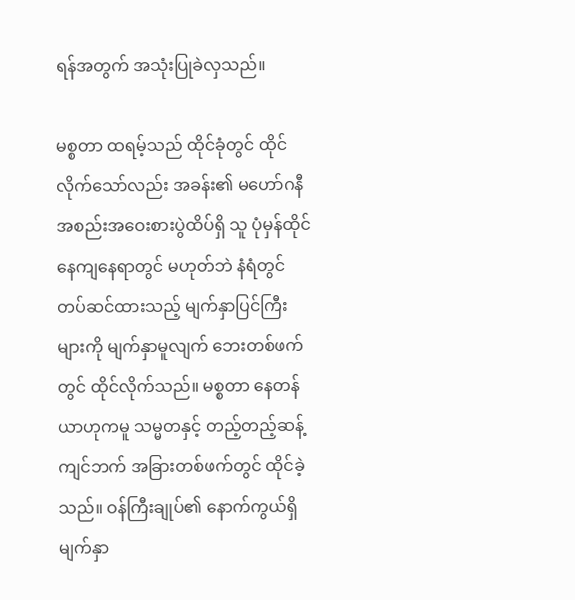ရန်အတွက် အသုံးပြုခဲလှသည်။

မစ္စတာ ထရမ့်သည် ထိုင်ခုံတွင် ထိုင်လိုက်သော်လည်း အခန်း၏ မဟော်ဂနီ အစည်းအဝေးစားပွဲထိပ်ရှိ သူ ပုံမှန်ထိုင်နေကျနေရာတွင် မဟုတ်ဘဲ နံရံတွင် တပ်ဆင်ထားသည့် မျက်နှာပြင်ကြီးများကို မျက်နှာမူလျက် ဘေးတစ်ဖက်တွင် ထိုင်လိုက်သည်။ မစ္စတာ နေတန်ယာဟုကမူ သမ္မတနှင့် တည့်တည့်ဆန့်ကျင်ဘက် အခြားတစ်ဖက်တွင် ထိုင်ခဲ့သည်။ ဝန်ကြီးချုပ်၏ နောက်ကွယ်ရှိ မျက်နှာ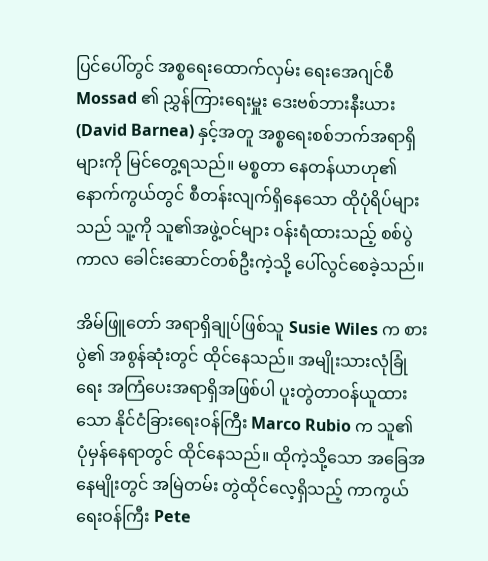ပြင်ပေါ်တွင် အစ္စရေးထောက်လှမ်း ရေးအေဂျင်စီ Mossad ၏ ညွှန်ကြားရေးမှူး ဒေးဗစ်ဘားနီးယား (David Barnea) နှင့်အတူ အစ္စရေးစစ်ဘက်အရာရှိများကို မြင်တွေ့ရသည်။ မစ္စတာ နေတန်ယာဟု၏ နောက်ကွယ်တွင် စီတန်းလျက်ရှိနေသော ထိုပုံရိပ်များသည် သူ့ကို သူ၏အဖွဲ့ဝင်များ ဝန်းရံထားသည့် စစ်ပွဲကာလ ခေါင်းဆောင်တစ်ဦးကဲ့သို့ ပေါ်လွင်စေခဲ့သည်။

အိမ်ဖြူတော် အရာရှိချုပ်ဖြစ်သူ Susie Wiles က စားပွဲ၏ အစွန်ဆုံးတွင် ထိုင်နေသည်။ အမျိုးသားလုံခြုံရေး အကြံပေးအရာရှိအဖြစ်ပါ ပူးတွဲတာဝန်ယူထားသော နိုင်ငံခြားရေးဝန်ကြီး Marco Rubio က သူ၏ ပုံမှန်နေရာတွင် ထိုင်နေသည်။ ထိုကဲ့သို့သော အခြေအနေမျိုးတွင် အမြဲတမ်း တွဲထိုင်လေ့ရှိသည့် ကာကွယ်ရေးဝန်ကြီး Pete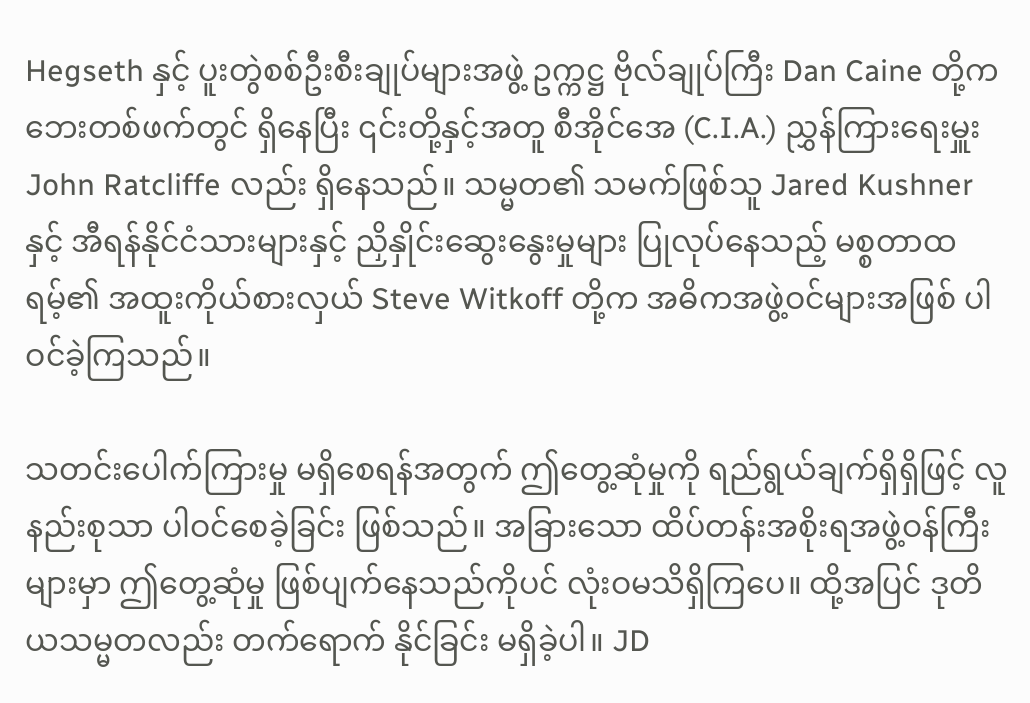Hegseth နှင့် ပူးတွဲစစ်ဦးစီးချုပ်များအဖွဲ့ ဥက္ကဋ္ဌ ဗိုလ်ချုပ်ကြီး Dan Caine တို့က ဘေးတစ်ဖက်တွင် ရှိနေပြီး ၎င်းတို့နှင့်အတူ စီအိုင်အေ (C.I.A.) ညွှန်ကြားရေးမှူး John Ratcliffe လည်း ရှိနေသည်။ သမ္မတ၏ သမက်ဖြစ်သူ Jared Kushner နှင့် အီရန်နိုင်ငံသားများနှင့် ညှိနှိုင်းဆွေးနွေးမှုများ ပြုလုပ်နေသည့် မစ္စတာထရမ့်၏ အထူးကိုယ်စားလှယ် Steve Witkoff တို့က အဓိကအဖွဲ့ဝင်များအဖြစ် ပါဝင်ခဲ့ကြသည်။

သတင်းပေါက်ကြားမှု မရှိစေရန်အတွက် ဤတွေ့ဆုံမှုကို ရည်ရွယ်ချက်ရှိရှိဖြင့် လူနည်းစုသာ ပါဝင်စေခဲ့ခြင်း ဖြစ်သည်။ အခြားသော ထိပ်တန်းအစိုးရအဖွဲ့ဝန်ကြီးများမှာ ဤတွေ့ဆုံမှု ဖြစ်ပျက်နေသည်ကိုပင် လုံးဝမသိရှိကြပေ။ ထို့အပြင် ဒုတိယသမ္မတလည်း တက်ရောက် နိုင်ခြင်း မရှိခဲ့ပါ။ JD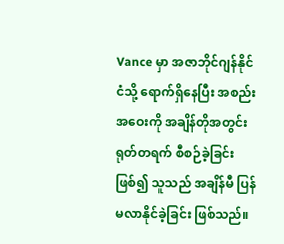Vance မှာ အဇာဘိုင်ဂျန်နိုင်ငံသို့ ရောက်ရှိနေပြီး အစည်းအဝေးကို အချိန်တိုအတွင်း ရုတ်တရက် စီစဉ်ခဲ့ခြင်းဖြစ်၍ သူသည် အချိန်မီ ပြန်မလာနိုင်ခဲ့ခြင်း ဖြစ်သည်။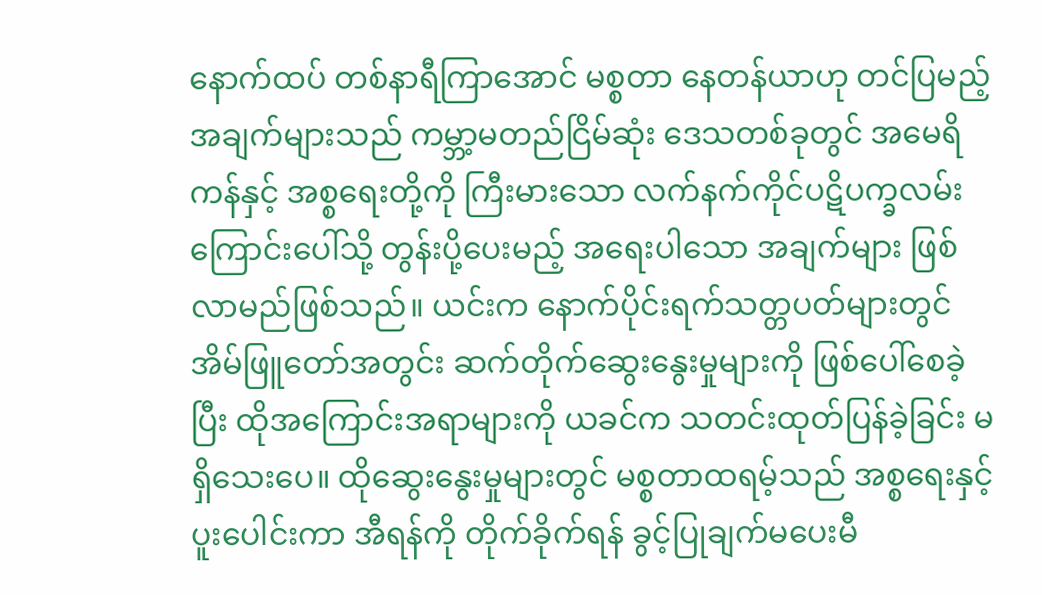နောက်ထပ် တစ်နာရီကြာအောင် မစ္စတာ နေတန်ယာဟု တင်ပြမည့်အချက်များသည် ကမ္ဘာ့မတည်ငြိမ်ဆုံး ဒေသတစ်ခုတွင် အမေရိကန်နှင့် အစ္စရေးတို့ကို ကြီးမားသော လက်နက်ကိုင်ပဋိပက္ခလမ်းကြောင်းပေါ်သို့ တွန်းပို့ပေးမည့် အရေးပါသော အချက်များ ဖြစ်လာမည်ဖြစ်သည်။ ယင်းက နောက်ပိုင်းရက်သတ္တပတ်များတွင် အိမ်ဖြူတော်အတွင်း ဆက်တိုက်ဆွေးနွေးမှုများကို ဖြစ်ပေါ်စေခဲ့ပြီး ထိုအကြောင်းအရာများကို ယခင်က သတင်းထုတ်ပြန်ခဲ့ခြင်း မရှိသေးပေ။ ထိုဆွေးနွေးမှုများတွင် မစ္စတာထရမ့်သည် အစ္စရေးနှင့် ပူးပေါင်းကာ အီရန်ကို တိုက်ခိုက်ရန် ခွင့်ပြုချက်မပေးမီ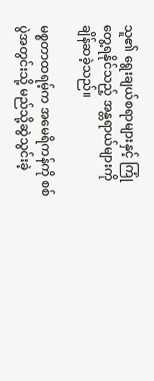သူ၏ ရွေးချယ်စရာများနှင့် ကြုံတွေ့ရနိုင်သည့် အန္တရာယ်များကို ချိန်ဆခဲ့သည်။

မစ္စတာထရမ့်က အမေရိကန်ကို စစ်ပွဲအတွင်းသို့ မည်သို့ဆွဲသွင်းခဲ့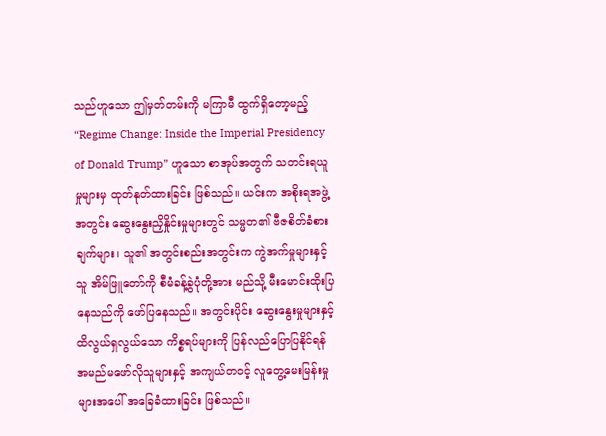သည်ဟူသော ဤမှတ်တမ်းကို မကြာမီ ထွက်ရှိတော့မည့် “Regime Change: Inside the Imperial Presidency of Donald Trump” ဟူသော စာအုပ်အတွက် သတင်းရယူမှုများမှ ထုတ်နုတ်ထားခြင်း ဖြစ်သည်။ ယင်းက အစိုးရအဖွဲ့အတွင်း ဆွေးနွေးညှိနှိုင်းမှုများတွင် သမ္မတ၏ ဗီဇစိတ်ခံစားချက်များ၊ သူ၏ အတွင်းစည်းအတွင်းက ကွဲအက်မှုများနှင့် သူ အိမ်ဖြူတော်ကို စီမံခန့်ခွဲပုံတို့အား မည်သို့ မီးမောင်းထိုးပြနေသည်ကို ဖော်ပြနေသည်။ အတွင်းပိုင်း ဆွေးနွေးမှုများနှင့် ထိလွယ်ရှလွယ်သော ကိစ္စရပ်များကို ပြန်လည်ပြောပြနိုင်ရန် အမည်မဖော်လိုသူများနှင့် အကျယ်တဝင့် လူတွေ့မေးမြန်းမှုများအပေါ် အခြေခံထားခြင်း ဖြစ်သည်။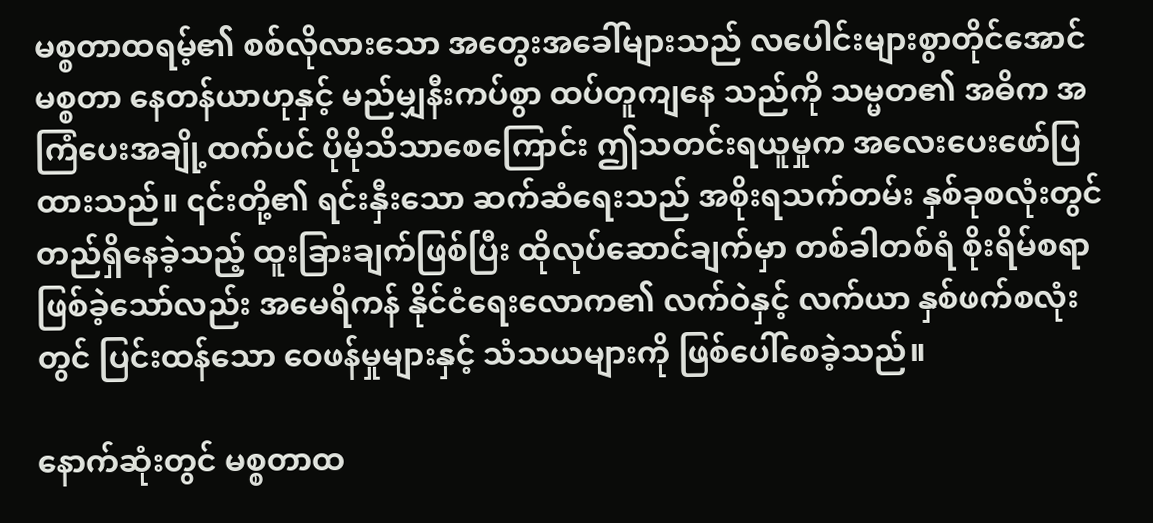မစ္စတာထရမ့်၏ စစ်လိုလားသော အတွေးအခေါ်များသည် လပေါင်းများစွာတိုင်အောင် မစ္စတာ နေတန်ယာဟုနှင့် မည်မျှနီးကပ်စွာ ထပ်တူကျနေ သည်ကို သမ္မတ၏ အဓိက အကြံပေးအချို့ထက်ပင် ပိုမိုသိသာစေကြောင်း ဤသတင်းရယူမှုက အလေးပေးဖော်ပြထားသည်။ ၎င်းတို့၏ ရင်းနှီးသော ဆက်ဆံရေးသည် အစိုးရသက်တမ်း နှစ်ခုစလုံးတွင် တည်ရှိနေခဲ့သည့် ထူးခြားချက်ဖြစ်ပြီး ထိုလုပ်ဆောင်ချက်မှာ တစ်ခါတစ်ရံ စိုးရိမ်စရာဖြစ်ခဲ့သော်လည်း အမေရိကန် နိုင်ငံရေးလောက၏ လက်ဝဲနှင့် လက်ယာ နှစ်ဖက်စလုံးတွင် ပြင်းထန်သော ဝေဖန်မှုများနှင့် သံသယများကို ဖြစ်ပေါ်စေခဲ့သည်။

နောက်ဆုံးတွင် မစ္စတာထ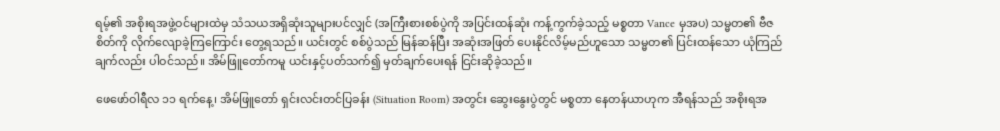ရမ့်၏ အစိုးရအဖွဲ့ဝင်များထဲမှ သံသယအရှိဆုံးသူများပင်လျှင် (အကြီးစားစစ်ပွဲကို အပြင်းထန်ဆုံး ကန့်ကွက်ခဲ့သည့် မစ္စတာ Vance မှအပ) သမ္မတ၏ ဗီဇစိတ်ကို လိုက်လျောခဲ့ကြကြောင်း တွေ့ရသည်။ ယင်းတွင် စစ်ပွဲသည် မြန်ဆန်ပြီး အဆုံးအဖြတ် ပေးနိုင်လိမ့်မည်ဟူသော သမ္မတ၏ ပြင်းထန်သော ယုံကြည်ချက်လည်း ပါဝင်သည်။ အိမ်ဖြူတော်ကမူ ယင်းနှင့်ပတ်သက်၍ မှတ်ချက်ပေးရန် ငြင်းဆိုခဲ့သည်။

ဖေဖော်ဝါရီလ ၁၁ ရက်နေ့၊ အိမ်ဖြူတော် ရှင်းလင်းတင်ပြခန်း (Situation Room) အတွင်း ဆွေးနွေးပွဲတွင် မစ္စတာ နေတန်ယာဟုက အီရန်သည် အစိုးရအ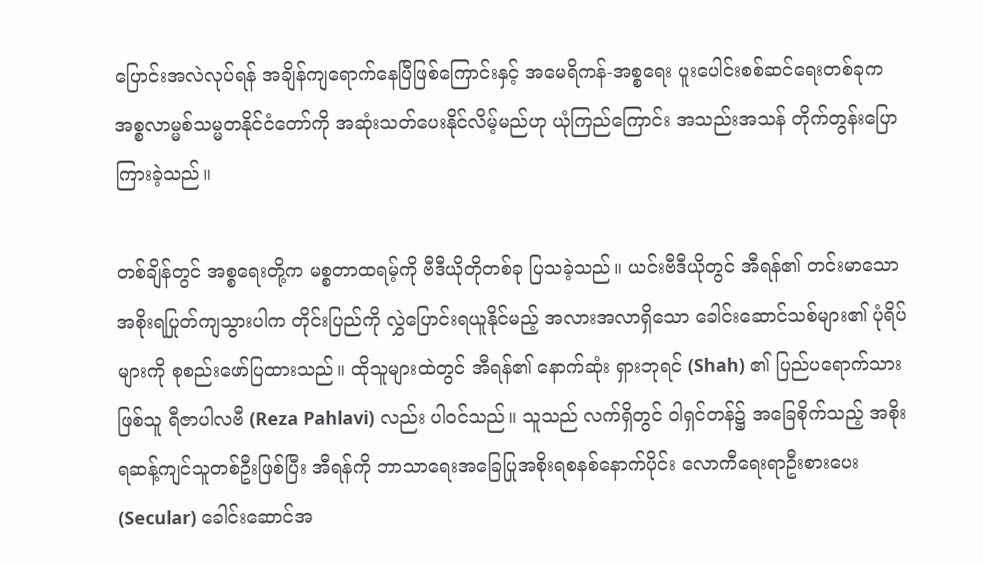ပြောင်းအလဲလုပ်ရန် အချိန်ကျရောက်နေပြီဖြစ်ကြောင်းနှင့် အမေရိကန်-အစ္စရေး ပူးပေါင်းစစ်ဆင်ရေးတစ်ခုက အစ္စလာမ္မစ်သမ္မတနိုင်ငံတော်ကို အဆုံးသတ်ပေးနိုင်လိမ့်မည်ဟု ယုံကြည်ကြောင်း အသည်းအသန် တိုက်တွန်းပြောကြားခဲ့သည်။

တစ်ချိန်တွင် အစ္စရေးတို့က မစ္စတာထရမ့်ကို ဗီဒီယိုတိုတစ်ခု ပြသခဲ့သည်။ ယင်းဗီဒီယိုတွင် အီရန်၏ တင်းမာသော အစိုးရပြုတ်ကျသွားပါက တိုင်းပြည်ကို လွှဲပြောင်းရယူနိုင်မည့် အလားအလာရှိသော ခေါင်းဆောင်သစ်များ၏ ပုံရိပ်များကို စုစည်းဖော်ပြထားသည်။ ထိုသူများထဲတွင် အီရန်၏ နောက်ဆုံး ရှားဘုရင် (Shah) ၏ ပြည်ပရောက်သားဖြစ်သူ ရီဇာပါလဗီ (Reza Pahlavi) လည်း ပါဝင်သည်။ သူသည် လက်ရှိတွင် ဝါရှင်တန်၌ အခြေစိုက်သည့် အစိုးရဆန့်ကျင်သူတစ်ဦးဖြစ်ပြီး အီရန်ကို ဘာသာရေးအခြေပြုအစိုးရစနစ်နောက်ပိုင်း လောကီရေးရာဦးစားပေး (Secular) ခေါင်းဆောင်အ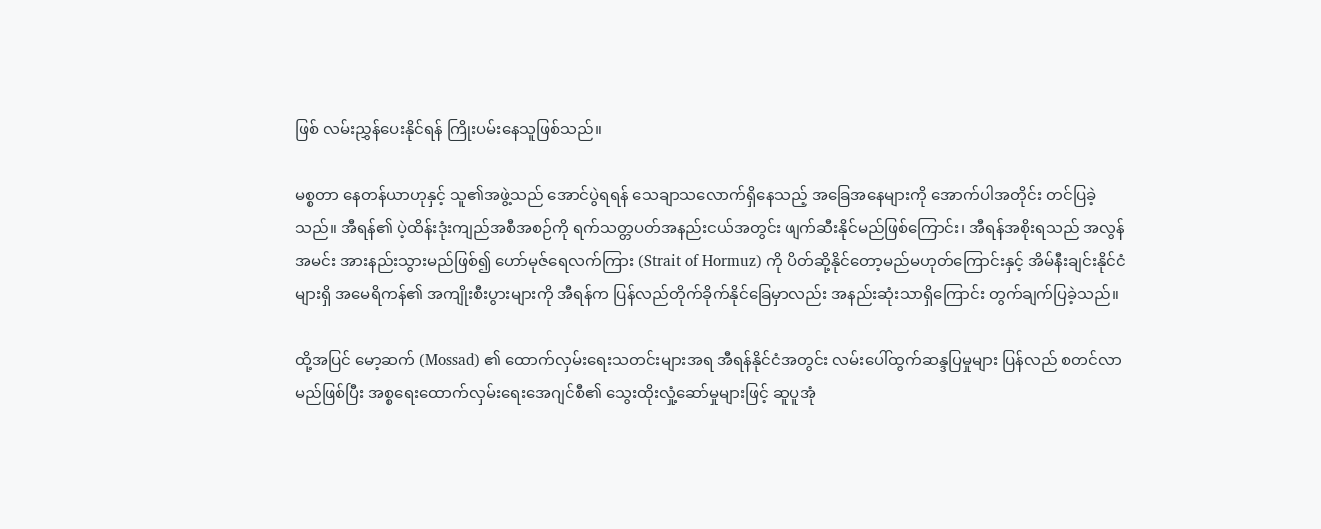ဖြစ် လမ်းညွှန်ပေးနိုင်ရန် ကြိုးပမ်းနေသူဖြစ်သည်။

မစ္စတာ နေတန်ယာဟုနှင့် သူ၏အဖွဲ့သည် အောင်ပွဲရရန် သေချာသလောက်ရှိနေသည့် အခြေအနေများကို အောက်ပါအတိုင်း တင်ပြခဲ့သည်။ အီရန်၏ ပဲ့ထိန်းဒုံးကျည်အစီအစဉ်ကို ရက်သတ္တပတ်အနည်းငယ်အတွင်း ဖျက်ဆီးနိုင်မည်ဖြစ်ကြောင်း၊ အီရန်အစိုးရသည် အလွန်အမင်း အားနည်းသွားမည်ဖြစ်၍ ဟော်မုဇ်ရေလက်ကြား (Strait of Hormuz) ကို ပိတ်ဆို့နိုင်တော့မည်မဟုတ်ကြောင်းနှင့် အိမ်နီးချင်းနိုင်ငံများရှိ အမေရိကန်၏ အကျိုးစီးပွားများကို အီရန်က ပြန်လည်တိုက်ခိုက်နိုင်ခြေမှာလည်း အနည်းဆုံးသာရှိကြောင်း တွက်ချက်ပြခဲ့သည်။

ထို့အပြင် မော့ဆက် (Mossad) ၏ ထောက်လှမ်းရေးသတင်းများအရ အီရန်နိုင်ငံအတွင်း လမ်းပေါ်ထွက်ဆန္ဒပြမှုများ ပြန်လည် စတင်လာမည်ဖြစ်ပြီး အစ္စရေးထောက်လှမ်းရေးအေဂျင်စီ၏ သွေးထိုးလှုံ့ဆော်မှုများဖြင့် ဆူပူအုံ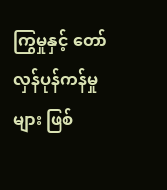ကြွမှုနှင့် တော်လှန်ပုန်ကန်မှုများ ဖြစ်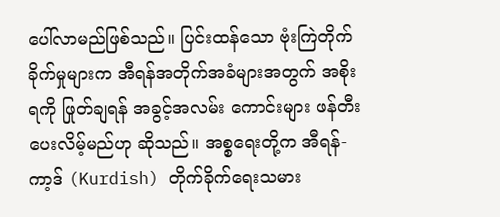ပေါ်လာမည်ဖြစ်သည်။ ပြင်းထန်သော ဗုံးကြဲတိုက်ခိုက်မှုများက အီရန်အတိုက်အခံများအတွက် အစိုးရကို ဖြုတ်ချရန် အခွင့်အလမ်း ကောင်းများ ဖန်တီးပေးလိမ့်မည်ဟု ဆိုသည်။ အစ္စရေးတို့က အီရန်-ကာ့ဒ် (Kurdish) တိုက်ခိုက်ရေးသမား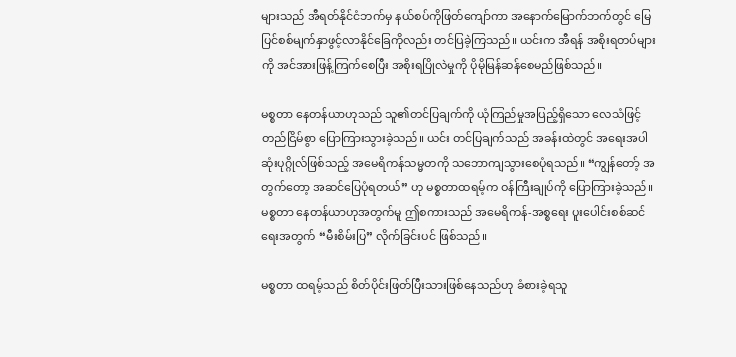များသည် အီရတ်နိုင်ငံဘက်မှ နယ်စပ်ကိုဖြတ်ကျော်ကာ အနောက်မြောက်ဘက်တွင် မြေပြင်စစ်မျက်နှာဖွင့်လာနိုင်ခြေကိုလည်း တင်ပြခဲ့ကြသည်။ ယင်းက အီရန် အစိုးရတပ်များကို အင်အားဖြန့်ကြက်စေပြီး အစိုးရပြိုလဲမှုကို ပိုမိုမြန်ဆန်စေမည်ဖြစ်သည်။

မစ္စတာ နေတန်ယာဟုသည် သူ၏တင်ပြချက်ကို ယုံကြည်မှုအပြည့်ရှိသော လေသံဖြင့် တည်ငြိမ်စွာ ပြောကြားသွားခဲ့သည်။ ယင်း တင်ပြချက်သည် အခန်းထဲတွင် အရေးအပါဆုံးပုဂ္ဂိုလ်ဖြစ်သည့် အမေရိကန်သမ္မတကို သဘောကျသွားစေပုံရသည်။ “ကျွန်တော့် အတွက်တော့ အဆင်ပြေပုံရတယ်” ဟု မစ္စတာထရမ့်က ဝန်ကြီးချုပ်ကို ပြောကြားခဲ့သည်။ မစ္စတာ နေတန်ယာဟုအတွက်မူ ဤစကားသည် အမေရိကန်-အစ္စရေး ပူးပေါင်းစစ်ဆင်ရေးအတွက် “မီးစိမ်းပြ” လိုက်ခြင်းပင် ဖြစ်သည်။

မစ္စတာ ထရမ့်သည် စိတ်ပိုင်းဖြတ်ပြီးသားဖြစ်နေသည်ဟု ခံစားခဲ့ရသူ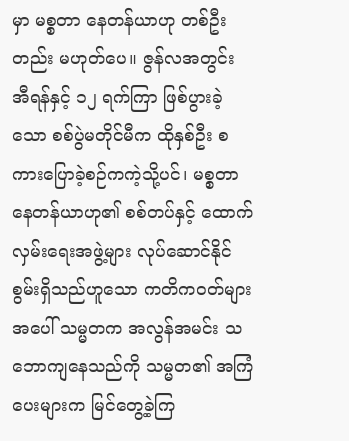မှာ မစ္စတာ နေတန်ယာဟု တစ်ဦးတည်း မဟုတ်ပေ။ ဇွန်လအတွင်း အီရန်နှင့် ၁၂ ရက်ကြာ ဖြစ်ပွားခဲ့သော စစ်ပွဲမတိုင်မီက ထိုနှစ်ဦး စကားပြောခဲ့စဉ်ကကဲ့သို့ပင်၊ မစ္စတာ နေတန်ယာဟု၏ စစ်တပ်နှင့် ထောက်လှမ်းရေးအဖွဲ့များ လုပ်ဆောင်နိုင်စွမ်းရှိသည်ဟူသော ကတိကဝတ်များအပေါ် သမ္မတက အလွန်အမင်း သဘောကျနေသည်ကို သမ္မတ၏ အကြံပေးများက မြင်တွေ့ခဲ့ကြ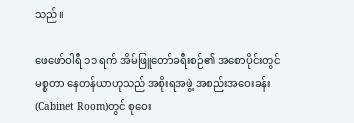သည်။

ဖေဖော်ဝါရီ ၁၁ ရက် အိမ်ဖြူတော်ခရီးစဉ်၏ အစောပိုင်းတွင် မစ္စတာ နေတန်ယာဟုသည် အစိုးရအဖွဲ့ အစည်းအဝေးခန်း (Cabinet Room)တွင် စုဝေး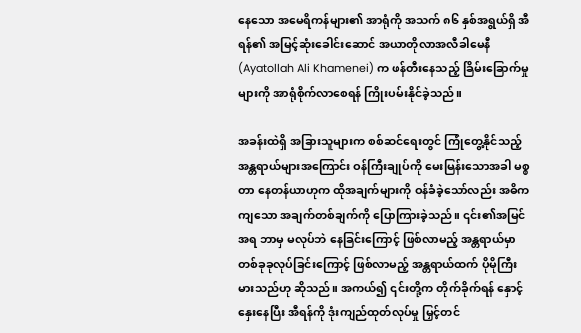နေသော အမေရိကန်များ၏ အာရုံကို အသက် ၈၆ နှစ်အရွယ်ရှိ အီရန်၏ အမြင့်ဆုံးခေါင်းဆောင် အယာတိုလာအလီခါမေနီ (Ayatollah Ali Khamenei) က ဖန်တီးနေသည့် ခြိမ်းခြောက်မှုများကို အာရုံစိုက်လာစေရန် ကြိုးပမ်းနိုင်ခဲ့သည်။

အခန်းထဲရှိ အခြားသူများက စစ်ဆင်ရေးတွင် ကြုံတွေ့နိုင်သည့် အန္တရာယ်များအကြောင်း ဝန်ကြီးချုပ်ကို မေးမြန်းသောအခါ မစ္စတာ နေတန်ယာဟုက ထိုအချက်များကို ဝန်ခံခဲ့သော်လည်း အဓိကကျသော အချက်တစ်ချက်ကို ပြောကြားခဲ့သည်။ ၎င်း၏အမြင်အရ ဘာမှ မလုပ်ဘဲ နေခြင်းကြောင့် ဖြစ်လာမည့် အန္တရာယ်မှာ တစ်ခုခုလုပ်ခြင်းကြောင့် ဖြစ်လာမည့် အန္တရာယ်ထက် ပိုမိုကြီးမားသည်ဟု ဆိုသည်။ အကယ်၍ ၎င်းတို့က တိုက်ခိုက်ရန် နှောင့်နှေးနေပြီး အီရန်ကို ဒုံးကျည်ထုတ်လုပ်မှု မြှင့်တင်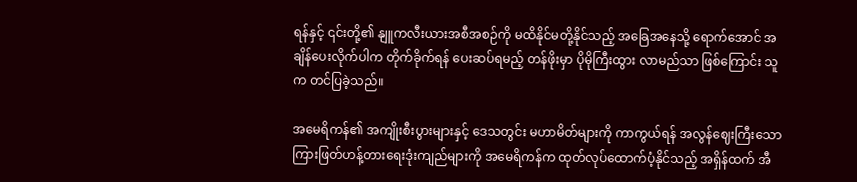ရန်နှင့် ၎င်းတို့၏ နျူကလီးယားအစီအစဉ်ကို မထိနိုင်မတို့နိုင်သည့် အခြေအနေသို့ ရောက်အောင် အချိန်ပေးလိုက်ပါက တိုက်ခိုက်ရန် ပေးဆပ်ရမည့် တန်ဖိုးမှာ ပိုမိုကြီးထွား လာမည်သာ ဖြစ်ကြောင်း သူက တင်ပြခဲ့သည်။

အမေရိကန်၏ အကျိုးစီးပွားများနှင့် ဒေသတွင်း မဟာမိတ်များကို ကာကွယ်ရန် အလွန်ဈေးကြီးသော ကြားဖြတ်ဟန့်တားရေးဒုံးကျည်များကို အမေရိကန်က ထုတ်လုပ်ထောက်ပံ့နိုင်သည့် အရှိန်ထက် အီ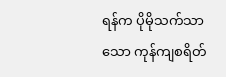ရန်က ပိုမိုသက်သာသော ကုန်ကျစရိတ်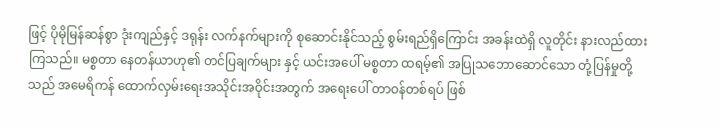ဖြင့် ပိုမိုမြန်ဆန်စွာ ဒုံးကျည်နှင့် ဒရုန်း လက်နက်များကို စုဆောင်းနိုင်သည့် စွမ်းရည်ရှိကြောင်း အခန်းထဲရှိ လူတိုင်း နားလည်ထားကြသည်။ မစ္စတာ နေတန်ယာဟု၏ တင်ပြချက်များ နှင့် ယင်းအပေါ် မစ္စတာ ထရမ့်၏ အပြုသဘောဆောင်သော တုံ့ပြန်မှုတို့သည် အမေရိကန် ထောက်လှမ်းရေးအသိုင်းအဝိုင်းအတွက် အရေးပေါ် တာဝန်တစ်ရပ် ဖြစ်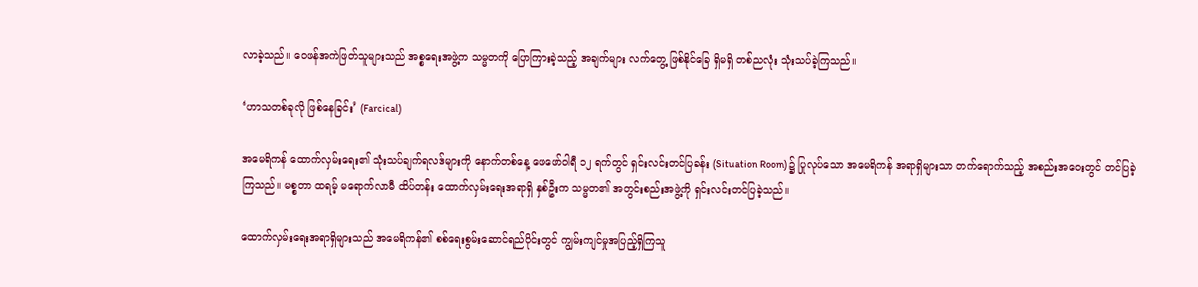လာခဲ့သည်။ ဝေဖန်အကဲဖြတ်သူများသည် အစ္စရေးအဖွဲ့က သမ္မတကို ပြောကြားခဲ့သည့် အချက်များ လက်တွေ့ ဖြစ်နိုင်ခြေ ရှိမရှိ တစ်ညလုံး သုံးသပ်ခဲ့ကြသည်။

‘ဟာသတစ်ခုလို ဖြစ်နေခြင်း’ (Farcical)

အမေရိကန် ထောက်လှမ်းရေး၏ သုံးသပ်ချက်ရလဒ်များကို နောက်တစ်နေ့ ဖေဖော်ဝါရီ ၁၂ ရက်တွင် ရှင်းလင်းတင်ပြခန်း (Situation Room) ၌ ပြုလုပ်သော အမေရိကန် အရာရှိများသာ တက်ရောက်သည့် အစည်းအဝေးတွင် တင်ပြခဲ့ကြသည်။ မစ္စတာ ထရမ့် မရောက်လာမီ ထိပ်တန်း ထောက်လှမ်းရေးအရာရှိ နှစ်ဦးက သမ္မတ၏ အတွင်းစည်းအဖွဲ့ကို ရှင်းလင်းတင်ပြခဲ့သည်။

ထောက်လှမ်းရေးအရာရှိများသည် အမေရိကန်၏ စစ်ရေးစွမ်းဆောင်ရည်ပိုင်းတွင် ကျွမ်းကျင်မှုအပြည့်ရှိကြသူ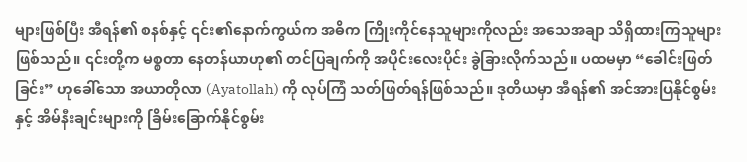များဖြစ်ပြီး အီရန်၏ စနစ်နှင့် ၎င်း၏နောက်ကွယ်က အဓိက ကြိုးကိုင်နေသူများကိုလည်း အသေအချာ သိရှိထားကြသူများဖြစ်သည်။ ၎င်းတို့က မစ္စတာ နေတန်ယာဟု၏ တင်ပြချက်ကို အပိုင်းလေးပိုင်း ခွဲခြားလိုက်သည်။ ပထမမှာ “ခေါင်းဖြတ်ခြင်း” ဟုခေါ်သော အယာတိုလာ (Ayatollah) ကို လုပ်ကြံ သတ်ဖြတ်ရန်ဖြစ်သည်။ ဒုတိယမှာ အီရန်၏ အင်အားပြနိုင်စွမ်းနှင့် အိမ်နီးချင်းများကို ခြိမ်းခြောက်နိုင်စွမ်း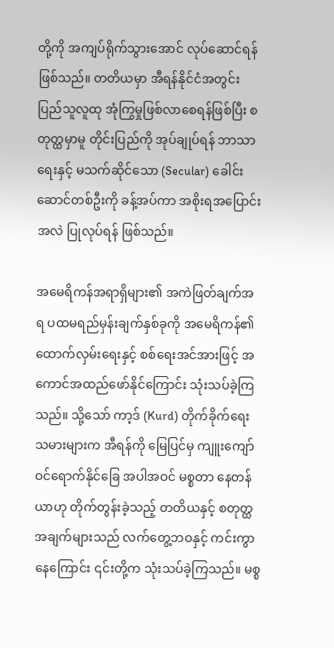တို့ကို အကျပ်ရိုက်သွားအောင် လုပ်ဆောင်ရန်ဖြစ်သည်။ တတိယမှာ အီရန်နိုင်ငံအတွင်း ပြည်သူလူထု အုံကြွမှုဖြစ်လာစေရန်ဖြစ်ပြီး စတုတ္ထမှာမူ တိုင်းပြည်ကို အုပ်ချုပ်ရန် ဘာသာရေးနှင့် မသက်ဆိုင်သော (Secular) ခေါင်းဆောင်တစ်ဦးကို ခန့်အပ်ကာ အစိုးရအပြောင်းအလဲ ပြုလုပ်ရန် ဖြစ်သည်။

အမေရိကန်အရာရှိများ၏ အကဲဖြတ်ချက်အရ ပထမရည်မှန်းချက်နှစ်ခုကို အမေရိကန်၏ ထောက်လှမ်းရေးနှင့် စစ်ရေးအင်အားဖြင့် အကောင်အထည်ဖော်နိုင်ကြောင်း သုံးသပ်ခဲ့ကြသည်။ သို့သော် ကာ့ဒ် (Kurd) တိုက်ခိုက်ရေးသမားများက အီရန်ကို မြေပြင်မှ ကျူးကျော် ဝင်ရောက်နိုင်ခြေ အပါအဝင် မစ္စတာ နေတန်ယာဟု တိုက်တွန်းခဲ့သည့် တတိယနှင့် စတုတ္ထအချက်များသည် လက်တွေ့ဘဝနှင့် ကင်းကွာ နေကြောင်း ၎င်းတို့က သုံးသပ်ခဲ့ကြသည်။ မစ္စ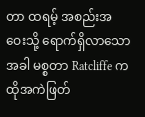တာ ထရမ့် အစည်းအဝေးသို့ ရောက်ရှိလာသောအခါ မစ္စတာ Ratcliffe က ထိုအကဲဖြတ်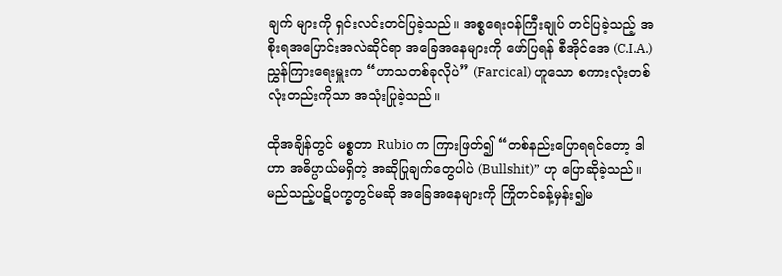ချက် များကို ရှင်းလင်းတင်ပြခဲ့သည်။ အစ္စရေးဝန်ကြီးချုပ် တင်ပြခဲ့သည့် အစိုးရအပြောင်းအလဲဆိုင်ရာ အခြေအနေများကို ဖော်ပြရန် စီအိုင်အေ (C.I.A.) ညွှန်ကြားရေးမှူးက “ဟာသတစ်ခုလိုပဲ” (Farcical) ဟူသော စကားလုံးတစ်လုံးတည်းကိုသာ အသုံးပြုခဲ့သည်။

ထိုအချိန်တွင် မစ္စတာ Rubio က ကြားဖြတ်၍ “တစ်နည်းပြောရရင်တော့ ဒါဟာ အဓိပ္ပာယ်မရှိတဲ့ အဆိုပြုချက်တွေပါပဲ (Bullshit)” ဟု ပြောဆိုခဲ့သည်။ မည်သည့်ပဋိပက္ခတွင်မဆို အခြေအနေများကို ကြိုတင်ခန့်မှန်း၍မ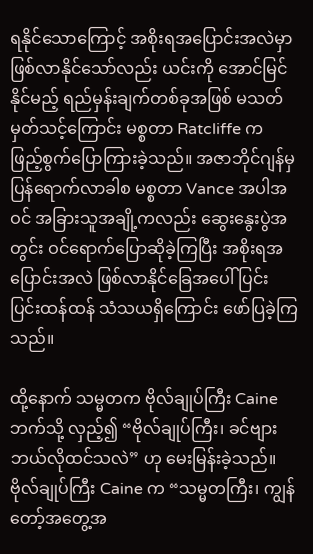ရနိုင်သောကြောင့် အစိုးရအပြောင်းအလဲမှာ ဖြစ်လာနိုင်သော်လည်း ယင်းကို အောင်မြင်နိုင်မည့် ရည်မှန်းချက်တစ်ခုအဖြစ် မသတ်မှတ်သင့်ကြောင်း မစ္စတာ Ratcliffe က ဖြည့်စွက်ပြောကြားခဲ့သည်။ အဇာဘိုင်ဂျန်မှ ပြန်ရောက်လာခါစ မစ္စတာ Vance အပါအဝင် အခြားသူအချို့ကလည်း ဆွေးနွေးပွဲအတွင်း ဝင်ရောက်ပြောဆိုခဲ့ကြပြီး အစိုးရအပြောင်းအလဲ ဖြစ်လာနိုင်ခြေအပေါ် ပြင်းပြင်းထန်ထန် သံသယရှိကြောင်း ဖော်ပြခဲ့ကြသည်။

ထို့နောက် သမ္မတက ဗိုလ်ချုပ်ကြီး Caine ဘက်သို့ လှည့်၍ “ဗိုလ်ချုပ်ကြီး၊ ခင်ဗျား ဘယ်လိုထင်သလဲ” ဟု မေးမြန်းခဲ့သည်။ ဗိုလ်ချုပ်ကြီး Caine က “သမ္မတကြီး၊ ကျွန်တော့်အတွေ့အ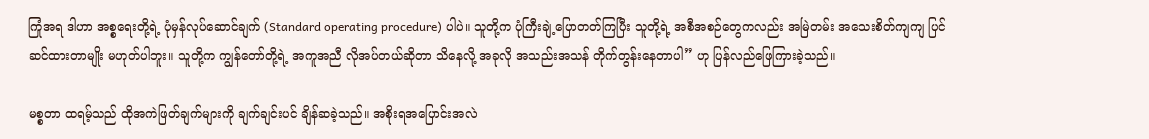ကြုံအရ ဒါဟာ အစ္စရေးတို့ရဲ့ ပုံမှန်လုပ်ဆောင်ချက် (Standard operating procedure) ပါပဲ။ သူတို့က ပုံကြီးချဲ့ပြောတတ်ကြပြီး သူတို့ရဲ့ အစီအစဉ်တွေကလည်း အမြဲတမ်း အသေးစိတ်ကျကျ ပြင်ဆင်ထားတာမျိုး မဟုတ်ပါဘူး။ သူတို့က ကျွန်တော်တို့ရဲ့ အကူအညီ လိုအပ်တယ်ဆိုတာ သိနေလို့ အခုလို အသည်းအသန် တိုက်တွန်းနေတာပါ” ဟု ပြန်လည်ဖြေကြားခဲ့သည်။

မစ္စတာ ထရမ့်သည် ထိုအကဲဖြတ်ချက်များကို ချက်ချင်းပင် ချိန်ဆခဲ့သည်။ အစိုးရအပြောင်းအလဲ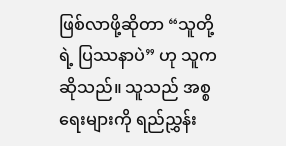ဖြစ်လာဖို့ဆိုတာ “သူတို့ရဲ့ ပြဿနာပဲ” ဟု သူက ဆိုသည်။ သူသည် အစ္စရေးများကို ရည်ညွှန်း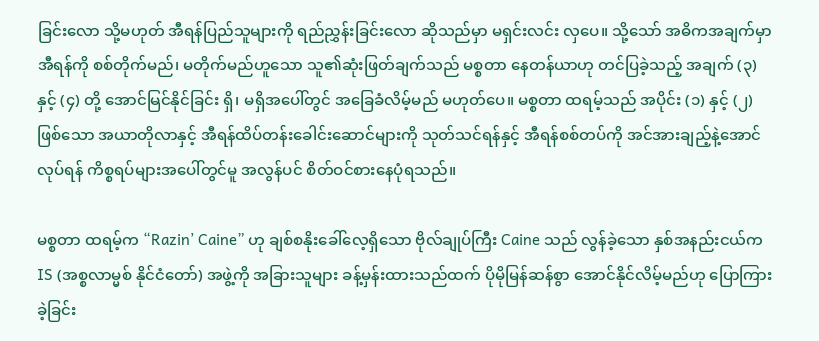ခြင်းလော သို့မဟုတ် အီရန်ပြည်သူများကို ရည်ညွှန်းခြင်းလော ဆိုသည်မှာ မရှင်းလင်း လှပေ။ သို့သော် အဓိကအချက်မှာ အီရန်ကို စစ်တိုက်မည်၊ မတိုက်မည်ဟူသော သူ၏ဆုံးဖြတ်ချက်သည် မစ္စတာ နေတန်ယာဟု တင်ပြခဲ့သည့် အချက် (၃) နှင့် (၄) တို့ အောင်မြင်နိုင်ခြင်း ရှိ၊ မရှိအပေါ်တွင် အခြေခံလိမ့်မည် မဟုတ်ပေ။ မစ္စတာ ထရမ့်သည် အပိုင်း (၁) နှင့် (၂) ဖြစ်သော အယာတိုလာနှင့် အီရန်ထိပ်တန်းခေါင်းဆောင်များကို သုတ်သင်ရန်နှင့် အီရန်စစ်တပ်ကို အင်အားချည့်နဲ့အောင်လုပ်ရန် ကိစ္စရပ်များအပေါ်တွင်မူ အလွန်ပင် စိတ်ဝင်စားနေပုံရသည်။

မစ္စတာ ထရမ့်က “Razin’ Caine” ဟု ချစ်စနိုးခေါ်လေ့ရှိသော ဗိုလ်ချုပ်ကြီး Caine သည် လွန်ခဲ့သော နှစ်အနည်းငယ်က IS (အစ္စလာမ္မစ် နိုင်ငံတော်) အဖွဲ့ကို အခြားသူများ ခန့်မှန်းထားသည်ထက် ပိုမိုမြန်ဆန်စွာ အောင်နိုင်လိမ့်မည်ဟု ပြောကြားခဲ့ခြင်း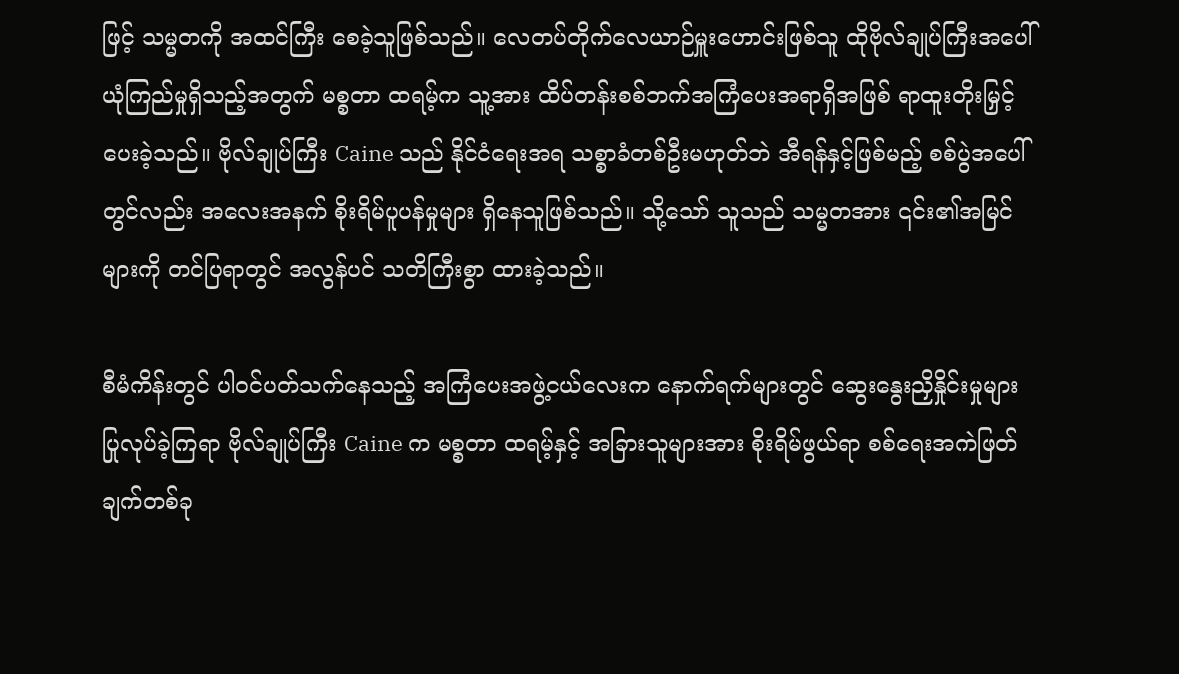ဖြင့် သမ္မတကို အထင်ကြီး စေခဲ့သူဖြစ်သည်။ လေတပ်တိုက်လေယာဉ်မှူးဟောင်းဖြစ်သူ ထိုဗိုလ်ချုပ်ကြီးအပေါ် ယုံကြည်မှုရှိသည့်အတွက် မစ္စတာ ထရမ့်က သူ့အား ထိပ်တန်းစစ်ဘက်အကြံပေးအရာရှိအဖြစ် ရာထူးတိုးမြှင့်ပေးခဲ့သည်။ ဗိုလ်ချုပ်ကြီး Caine သည် နိုင်ငံရေးအရ သစ္စာခံတစ်ဦးမဟုတ်ဘဲ အီရန်နှင့်ဖြစ်မည့် စစ်ပွဲအပေါ်တွင်လည်း အလေးအနက် စိုးရိမ်ပူပန်မှုများ ရှိနေသူဖြစ်သည်။ သို့သော် သူသည် သမ္မတအား ၎င်း၏အမြင်များကို တင်ပြရာတွင် အလွန်ပင် သတိကြီးစွာ ထားခဲ့သည်။

စီမံကိန်းတွင် ပါဝင်ပတ်သက်နေသည့် အကြံပေးအဖွဲ့ငယ်လေးက နောက်ရက်များတွင် ဆွေးနွေးညှိနှိုင်းမှုများ ပြုလုပ်ခဲ့ကြရာ ဗိုလ်ချုပ်ကြီး Caine က မစ္စတာ ထရမ့်နှင့် အခြားသူများအား စိုးရိမ်ဖွယ်ရာ စစ်ရေးအကဲဖြတ်ချက်တစ်ခု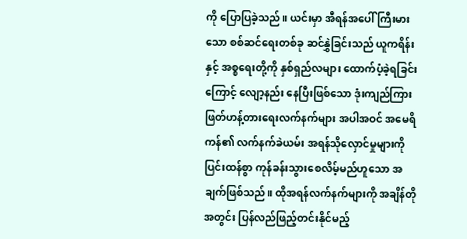ကို ပြောပြခဲ့သည်။ ယင်းမှာ အီရန်အပေါ် ကြီးမားသော စစ်ဆင်ရေးတစ်ခု ဆင်နွှဲခြင်းသည် ယူကရိန်းနှင့် အစ္စရေးတို့ကို နှစ်ရှည်လများ ထောက်ပံ့ခဲ့ရခြင်းကြောင့် လျော့နည်း နေပြီးဖြစ်သော ဒုံးကျည်ကြားဖြတ်ဟန့်တားရေးလက်နက်များ အပါအဝင် အမေရိကန်၏ လက်နက်ခဲယမ်း အရန်သိုလှောင်မှုများကို ပြင်းထန်စွာ ကုန်ခန်းသွားစေလိမ့်မည်ဟူသော အချက်ဖြစ်သည်။ ထိုအရန်လက်နက်များကို အချိန်တိုအတွင်း ပြန်လည်ဖြည့်တင်းနိုင်မည့်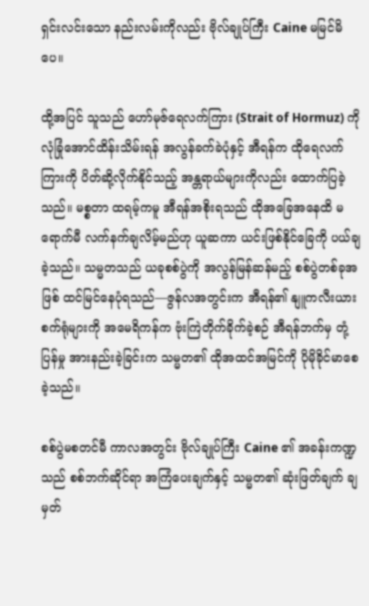ရှင်းလင်းသော နည်းလမ်းကိုလည်း ဗိုလ်ချုပ်ကြီး Caine မမြင်မိပေ။

ထို့အပြင် သူသည် ဟော်မုဇ်ရေလက်ကြား (Strait of Hormuz) ကို လုံခြုံအောင်ထိန်းသိမ်းရန် အလွန်ခက်ခဲပုံနှင့် အီရန်က ထိုရေလက်ကြားကို ပိတ်ဆို့လိုက်နိုင်သည့် အန္တရာယ်များကိုလည်း ထောက်ပြခဲ့သည်။ မစ္စတာ ထရမ့်ကမူ အီရန်အစိုးရသည် ထိုအခြေအနေထိ မရောက်မီ လက်နက်ချလိမ့်မည်ဟု ယူဆကာ ယင်းဖြစ်နိုင်ခြေကို ပယ်ချခဲ့သည်။ သမ္မတသည် ယခုစစ်ပွဲကို အလွန်မြန်ဆန်မည့် စစ်ပွဲတစ်ခုအဖြစ် ထင်မြင်နေပုံရသည်—ဇွန်လအတွင်းက အီရန်၏ နျူကလီးယားစက်ရုံများကို အမေရိကန်က ဗုံးကြဲတိုက်ခိုက်ခဲ့စဉ် အီရန်ဘက်မှ တုံ့ပြန်မှု အားနည်းခဲ့ခြင်းက သမ္မတ၏ ထိုအထင်အမြင်ကို ပိုမိုခိုင်မာစေခဲ့သည်။

စစ်ပွဲမစတင်မီ ကာလအတွင်း ဗိုလ်ချုပ်ကြီး Caine ၏ အခန်းကဏ္ဍသည် စစ်ဘက်ဆိုင်ရာ အကြံပေးချက်နှင့် သမ္မတ၏ ဆုံးဖြတ်ချက် ချမှတ်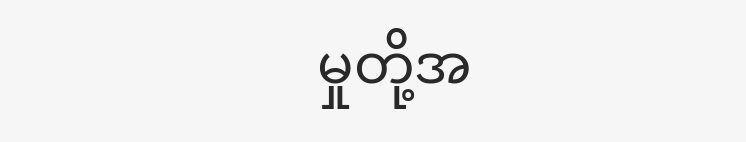မှုတို့အ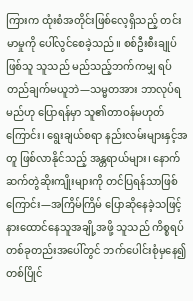ကြားက ထုံးစံအတိုင်းဖြစ်လေ့ရှိသည့် တင်းမာမှုကို ပေါ်လွင်စေခဲ့သည်။ စစ်ဦးစီးချုပ်ဖြစ်သူ သူသည် မည်သည့်ဘက်ကမျှ ရပ်တည်ချက်မယူဘဲ—သမ္မတအား ဘာလုပ်ရမည်ဟု ပြောရန်မှာ သူ၏တာဝန်မဟုတ်ကြောင်း၊ ရွေးချယ်စရာ နည်းလမ်းများနှင့်အတူ ဖြစ်လာနိုင်သည့် အန္တရာယ်များ၊ နောက်ဆက်တွဲဆိုးကျိုးများကို တင်ပြရန်သာဖြစ်ကြောင်း—အကြိမ်ကြိမ် ပြောဆိုနေခဲ့သဖြင့် နားထောင်နေသူအချို့အဖို့ သူသည် ကိစ္စရပ်တစ်ခုတည်းအပေါ်တွင် ဘက်ပေါင်းစုံမှနေ၍ တစ်ပြိုင်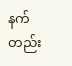နက်တည်း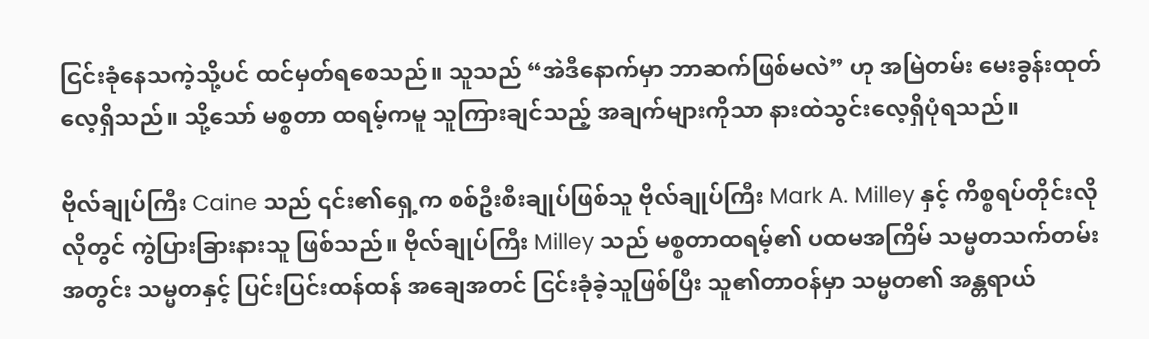ငြင်းခုံနေသကဲ့သို့ပင် ထင်မှတ်ရစေသည်။ သူသည် “အဲဒီနောက်မှာ ဘာဆက်ဖြစ်မလဲ” ဟု အမြဲတမ်း မေးခွန်းထုတ်လေ့ရှိသည်။ သို့သော် မစ္စတာ ထရမ့်ကမူ သူကြားချင်သည့် အချက်များကိုသာ နားထဲသွင်းလေ့ရှိပုံရသည်။

ဗိုလ်ချုပ်ကြီး Caine သည် ၎င်း၏ရှေ့က စစ်ဦးစီးချုပ်ဖြစ်သူ ဗိုလ်ချုပ်ကြီး Mark A. Milley နှင့် ကိစ္စရပ်တိုင်းလိုလိုတွင် ကွဲပြားခြားနားသူ ဖြစ်သည်။ ဗိုလ်ချုပ်ကြီး Milley သည် မစ္စတာထရမ့်၏ ပထမအကြိမ် သမ္မတသက်တမ်းအတွင်း သမ္မတနှင့် ပြင်းပြင်းထန်ထန် အချေအတင် ငြင်းခုံခဲ့သူဖြစ်ပြီး သူ၏တာဝန်မှာ သမ္မတ၏ အန္တရာယ်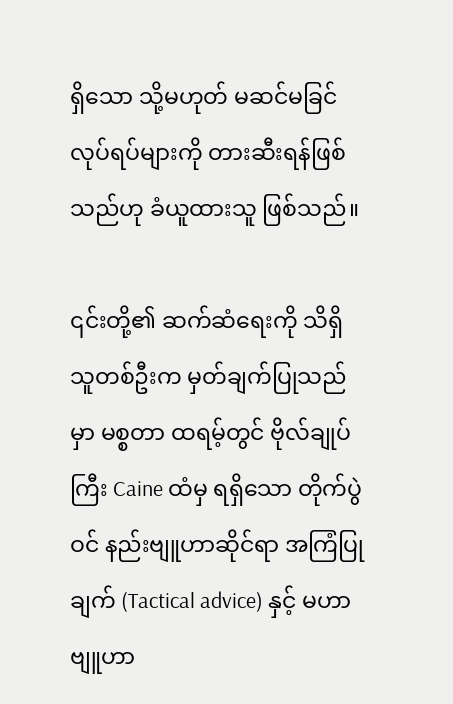ရှိသော သို့မဟုတ် မဆင်မခြင်လုပ်ရပ်များကို တားဆီးရန်ဖြစ်သည်ဟု ခံယူထားသူ ဖြစ်သည်။

၎င်းတို့၏ ဆက်ဆံရေးကို သိရှိသူတစ်ဦးက မှတ်ချက်ပြုသည်မှာ မစ္စတာ ထရမ့်တွင် ဗိုလ်ချုပ်ကြီး Caine ထံမှ ရရှိသော တိုက်ပွဲဝင် နည်းဗျူဟာဆိုင်ရာ အကြံပြုချက် (Tactical advice) နှင့် မဟာဗျူဟာ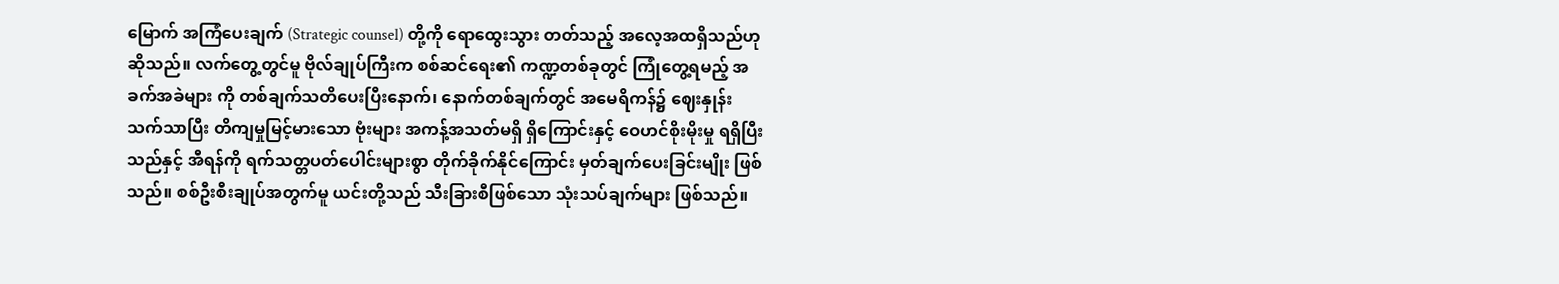မြောက် အကြံပေးချက် (Strategic counsel) တို့ကို ရောထွေးသွား တတ်သည့် အလေ့အထရှိသည်ဟု ဆိုသည်။ လက်တွေ့တွင်မူ ဗိုလ်ချုပ်ကြီးက စစ်ဆင်ရေး၏ ကဏ္ဍတစ်ခုတွင် ကြုံတွေ့ရမည့် အခက်အခဲများ ကို တစ်ချက်သတိပေးပြီးနောက်၊ နောက်တစ်ချက်တွင် အမေရိကန်၌ ဈေးနှုန်းသက်သာပြီး တိကျမှုမြင့်မားသော ဗုံးများ အကန့်အသတ်မရှိ ရှိကြောင်းနှင့် ဝေဟင်စိုးမိုးမှု ရရှိပြီးသည်နှင့် အီရန်ကို ရက်သတ္တပတ်ပေါင်းများစွာ တိုက်ခိုက်နိုင်ကြောင်း မှတ်ချက်ပေးခြင်းမျိုး ဖြစ်သည်။ စစ်ဦးစီးချုပ်အတွက်မူ ယင်းတို့သည် သီးခြားစီဖြစ်သော သုံးသပ်ချက်များ ဖြစ်သည်။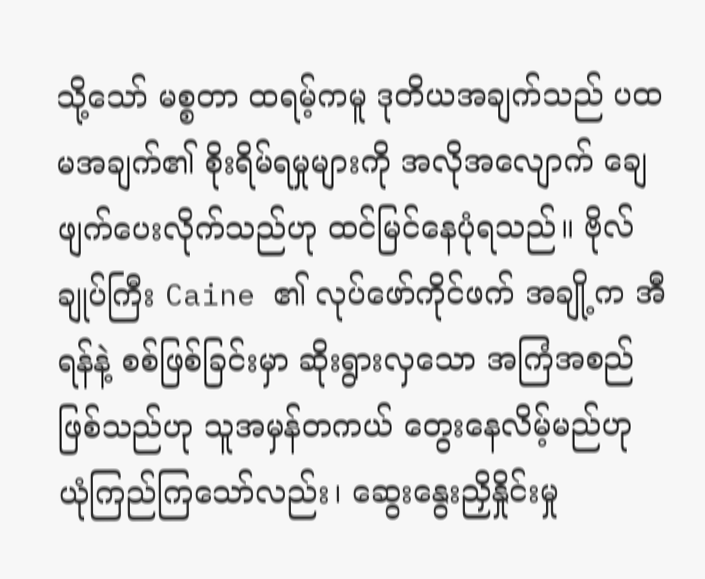သို့သော် မစ္စတာ ထရမ့်ကမူ ဒုတိယအချက်သည် ပထမအချက်၏ စိုးရိမ်ရမှုများကို အလိုအလျောက် ချေဖျက်ပေးလိုက်သည်ဟု ထင်မြင်နေပုံရသည်။ ဗိုလ်ချုပ်ကြီး Caine ၏ လုပ်ဖော်ကိုင်ဖက် အချို့က အီရန်နဲ့ စစ်ဖြစ်ခြင်းမှာ ဆိုးရွားလှသော အကြံအစည်ဖြစ်သည်ဟု သူအမှန်တကယ် တွေးနေလိမ့်မည်ဟု ယုံကြည်ကြသော်လည်း၊ ဆွေးနွေးညှိနှိုင်းမှု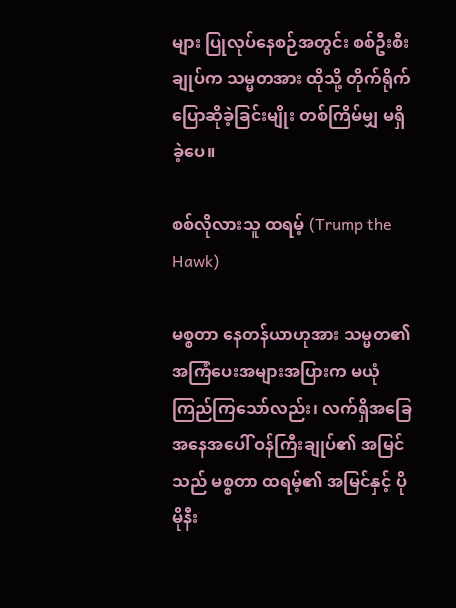များ ပြုလုပ်နေစဉ်အတွင်း စစ်ဦးစီးချုပ်က သမ္မတအား ထိုသို့ တိုက်ရိုက်ပြောဆိုခဲ့ခြင်းမျိုး တစ်ကြိမ်မျှ မရှိခဲ့ပေ။

စစ်လိုလားသူ ထရမ့် (Trump the Hawk)

မစ္စတာ နေတန်ယာဟုအား သမ္မတ၏ အကြံပေးအများအပြားက မယုံကြည်ကြသော်လည်း၊ လက်ရှိအခြေအနေအပေါ် ဝန်ကြီးချုပ်၏ အမြင်သည် မစ္စတာ ထရမ့်၏ အမြင်နှင့် ပိုမိုနီး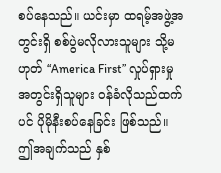စပ်နေသည်။ ယင်းမှာ ထရမ့်အဖွဲ့အတွင်းရှိ စစ်ပွဲမလိုလားသူများ သို့မဟုတ် “America First” လှုပ်ရှားမှုအတွင်းရှိသူများ ဝန်ခံလိုသည်ထက်ပင် ပိုမိုနီးစပ်နေခြင်း ဖြစ်သည်။ ဤအချက်သည် နှစ်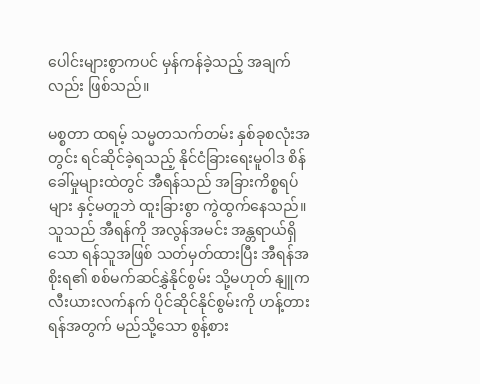ပေါင်းများစွာကပင် မှန်ကန်ခဲ့သည့် အချက်လည်း ဖြစ်သည်။

မစ္စတာ ထရမ့် သမ္မတသက်တမ်း နှစ်ခုစလုံးအတွင်း ရင်ဆိုင်ခဲ့ရသည့် နိုင်ငံခြားရေးမူဝါဒ စိန်ခေါ်မှုများထဲတွင် အီရန်သည် အခြားကိစ္စရပ်များ နှင့်မတူဘဲ ထူးခြားစွာ ကွဲထွက်နေသည်။ သူသည် အီရန်ကို အလွန်အမင်း အန္တရာယ်ရှိသော ရန်သူအဖြစ် သတ်မှတ်ထားပြီး အီရန်အစိုးရ၏ စစ်မက်ဆင်နွှဲနိုင်စွမ်း သို့မဟုတ် နျူကလီးယားလက်နက် ပိုင်ဆိုင်နိုင်စွမ်းကို ဟန့်တားရန်အတွက် မည်သို့သော စွန့်စား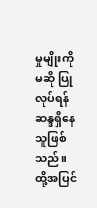မှုမျိုးကိုမဆို ပြုလုပ်ရန် ဆန္ဒရှိနေသူဖြစ်သည်။ ထို့အပြင်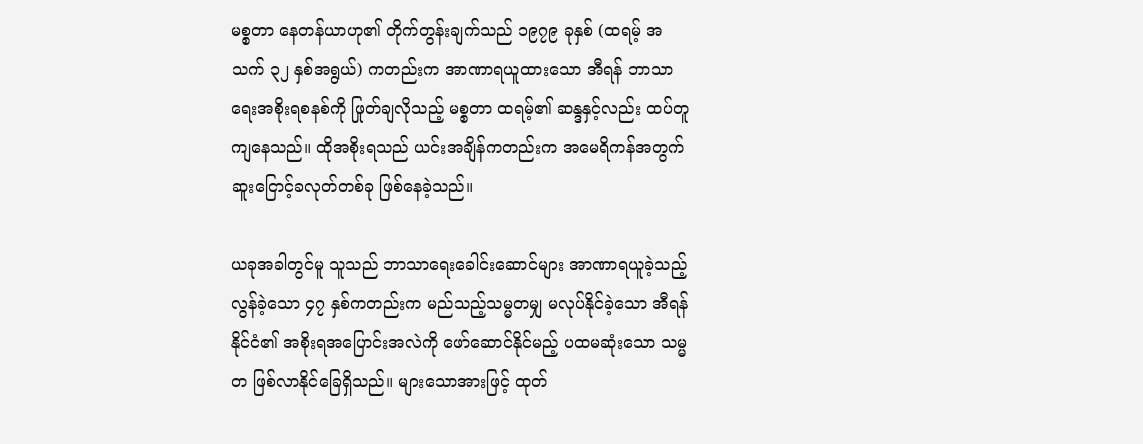မစ္စတာ နေတန်ယာဟု၏ တိုက်တွန်းချက်သည် ၁၉၇၉ ခုနှစ် (ထရမ့် အသက် ၃၂ နှစ်အရွယ်) ကတည်းက အာဏာရယူထားသော အီရန် ဘာသာရေးအစိုးရစနစ်ကို ဖြုတ်ချလိုသည့် မစ္စတာ ထရမ့်၏ ဆန္ဒနှင့်လည်း ထပ်တူကျနေသည်။ ထိုအစိုးရသည် ယင်းအချိန်ကတည်းက အမေရိကန်အတွက် ဆူးငြောင့်ခလုတ်တစ်ခု ဖြစ်နေခဲ့သည်။

ယခုအခါတွင်မူ သူသည် ဘာသာရေးခေါင်းဆောင်များ အာဏာရယူခဲ့သည့် လွန်ခဲ့သော ၄၇ နှစ်ကတည်းက မည်သည့်သမ္မတမျှ မလုပ်နိုင်ခဲ့သော အီရန်နိုင်ငံ၏ အစိုးရအပြောင်းအလဲကို ဖော်ဆောင်နိုင်မည့် ပထမဆုံးသော သမ္မတ ဖြစ်လာနိုင်ခြေရှိသည်။ များသောအားဖြင့် ထုတ်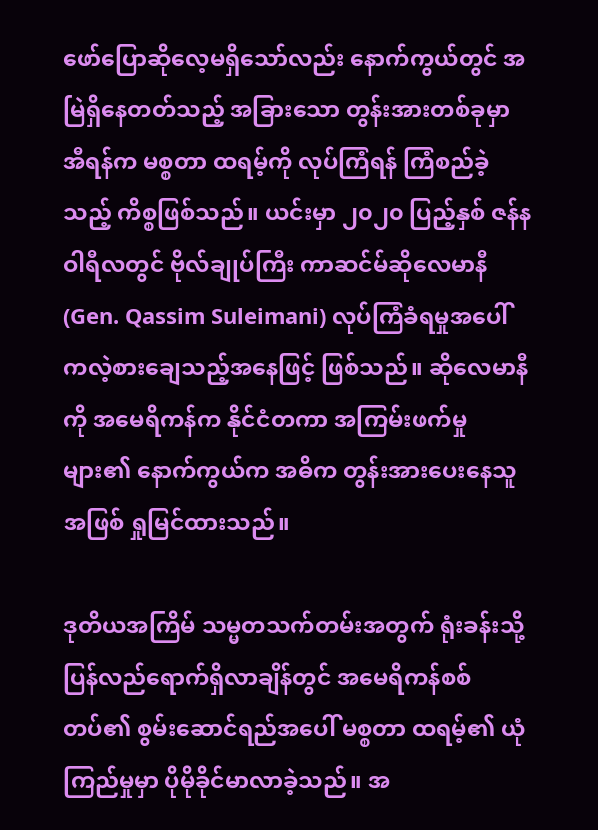ဖော်ပြောဆိုလေ့မရှိသော်လည်း နောက်ကွယ်တွင် အမြဲရှိနေတတ်သည့် အခြားသော တွန်းအားတစ်ခုမှာ အီရန်က မစ္စတာ ထရမ့်ကို လုပ်ကြံရန် ကြံစည်ခဲ့သည့် ကိစ္စဖြစ်သည်။ ယင်းမှာ ၂၀၂၀ ပြည့်နှစ် ဇန်နဝါရီလတွင် ဗိုလ်ချုပ်ကြီး ကာဆင်မ်ဆိုလေမာနီ (Gen. Qassim Suleimani) လုပ်ကြံခံရမှုအပေါ် ကလဲ့စားချေသည့်အနေဖြင့် ဖြစ်သည်။ ဆိုလေမာနီကို အမေရိကန်က နိုင်ငံတကာ အကြမ်းဖက်မှုများ၏ နောက်ကွယ်က အဓိက တွန်းအားပေးနေသူအဖြစ် ရှုမြင်ထားသည်။

ဒုတိယအကြိမ် သမ္မတသက်တမ်းအတွက် ရုံးခန်းသို့ ပြန်လည်ရောက်ရှိလာချိန်တွင် အမေရိကန်စစ်တပ်၏ စွမ်းဆောင်ရည်အပေါ် မစ္စတာ ထရမ့်၏ ယုံကြည်မှုမှာ ပိုမိုခိုင်မာလာခဲ့သည်။ အ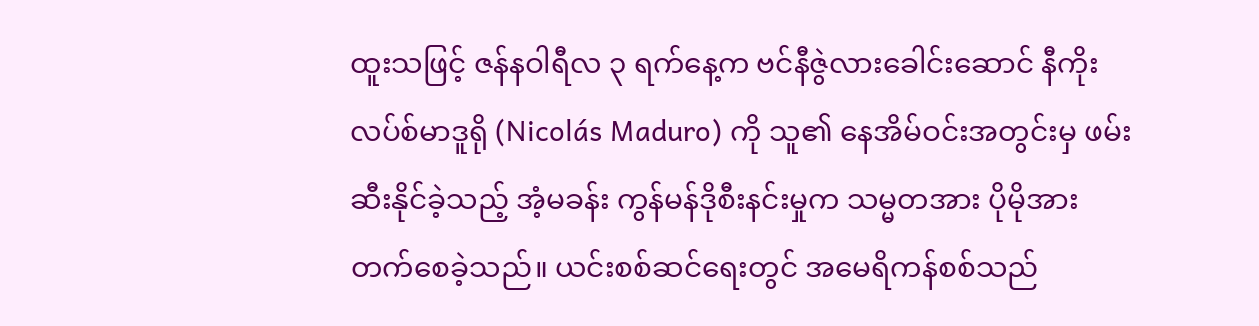ထူးသဖြင့် ဇန်နဝါရီလ ၃ ရက်နေ့က ဗင်နီဇွဲလားခေါင်းဆောင် နီကိုးလပ်စ်မာဒူရို (Nicolás Maduro) ကို သူ၏ နေအိမ်ဝင်းအတွင်းမှ ဖမ်းဆီးနိုင်ခဲ့သည့် အံ့မခန်း ကွန်မန်ဒိုစီးနင်းမှုက သမ္မတအား ပိုမိုအားတက်စေခဲ့သည်။ ယင်းစစ်ဆင်ရေးတွင် အမေရိကန်စစ်သည်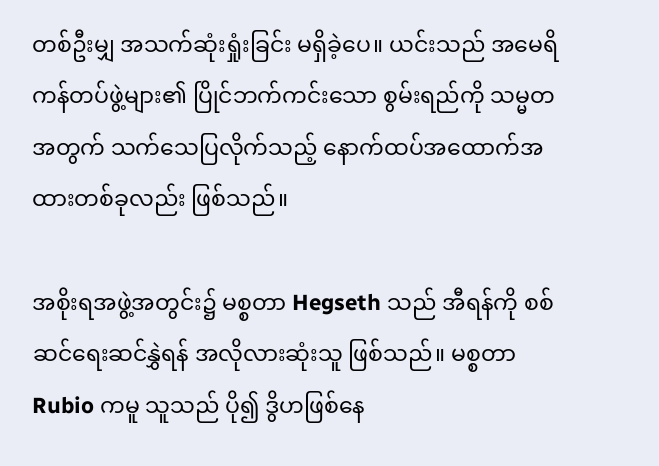တစ်ဦးမျှ အသက်ဆုံးရှုံးခြင်း မရှိခဲ့ပေ။ ယင်းသည် အမေရိကန်တပ်ဖွဲ့များ၏ ပြိုင်ဘက်ကင်းသော စွမ်းရည်ကို သမ္မတအတွက် သက်သေပြလိုက်သည့် နောက်ထပ်အထောက်အထားတစ်ခုလည်း ဖြစ်သည်။

အစိုးရအဖွဲ့အတွင်း၌ မစ္စတာ Hegseth သည် အီရန်ကို စစ်ဆင်ရေးဆင်နွှဲရန် အလိုလားဆုံးသူ ဖြစ်သည်။ မစ္စတာ Rubio ကမူ သူသည် ပို၍ ဒွိဟဖြစ်နေ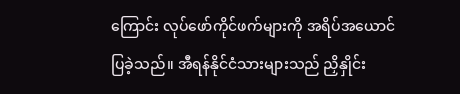ကြောင်း လုပ်ဖော်ကိုင်ဖက်များကို အရိပ်အယောင်ပြခဲ့သည်။ အီရန်နိုင်ငံသားများသည် ညှိနှိုင်း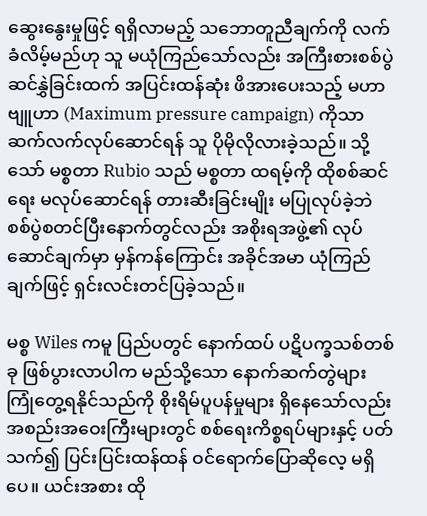ဆွေးနွေးမှုဖြင့် ရရှိလာမည့် သဘောတူညီချက်ကို လက်ခံလိမ့်မည်ဟု သူ မယုံကြည်သော်လည်း အကြီးစားစစ်ပွဲ ဆင်နွှဲခြင်းထက် အပြင်းထန်ဆုံး ဖိအားပေးသည့် မဟာဗျူဟာ (Maximum pressure campaign) ကိုသာ ဆက်လက်လုပ်ဆောင်ရန် သူ ပိုမိုလိုလားခဲ့သည်။ သို့သော် မစ္စတာ Rubio သည် မစ္စတာ ထရမ့်ကို ထိုစစ်ဆင်ရေး မလုပ်ဆောင်ရန် တားဆီးခြင်းမျိုး မပြုလုပ်ခဲ့ဘဲ စစ်ပွဲစတင်ပြီးနောက်တွင်လည်း အစိုးရအဖွဲ့၏ လုပ်ဆောင်ချက်မှာ မှန်ကန်ကြောင်း အခိုင်အမာ ယုံကြည်ချက်ဖြင့် ရှင်းလင်းတင်ပြခဲ့သည်။

မစ္စ Wiles ကမူ ပြည်ပတွင် နောက်ထပ် ပဋိပက္ခသစ်တစ်ခု ဖြစ်ပွားလာပါက မည်သို့သော နောက်ဆက်တွဲများ ကြုံတွေ့ရနိုင်သည်ကို စိုးရိမ်ပူပန်မှုများ ရှိနေသော်လည်း အစည်းအဝေးကြီးများတွင် စစ်ရေးကိစ္စရပ်များနှင့် ပတ်သက်၍ ပြင်းပြင်းထန်ထန် ဝင်ရောက်ပြောဆိုလေ့ မရှိပေ။ ယင်းအစား ထို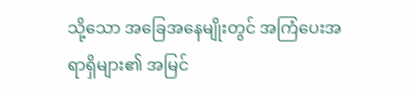သို့သော အခြေအနေမျိုးတွင် အကြံပေးအရာရှိများ၏ အမြင်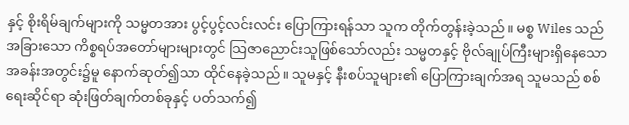နှင့် စိုးရိမ်ချက်များကို သမ္မတအား ပွင့်ပွင့်လင်းလင်း ပြောကြားရန်သာ သူက တိုက်တွန်းခဲ့သည်။ မစ္စ Wiles သည် အခြားသော ကိစ္စရပ်အတော်များများတွင် သြဇာညောင်းသူဖြစ်သော်လည်း သမ္မတနှင့် ဗိုလ်ချုပ်ကြီးများရှိနေသော အခန်းအတွင်း၌မူ နောက်ဆုတ်၍သာ ထိုင်နေခဲ့သည်။ သူမနှင့် နီးစပ်သူများ၏ ပြောကြားချက်အရ သူမသည် စစ်ရေးဆိုင်ရာ ဆုံးဖြတ်ချက်တစ်ခုနှင့် ပတ်သက်၍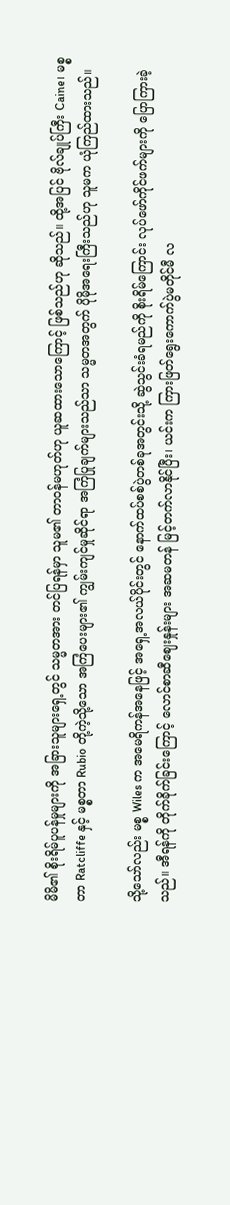မိမိ၏ စိုးရိမ်ပူပန်မှုများကို အခြားသူများရှေ့တွင် သမ္မတအား တင်ပြရန်မှာ သူမ၏ တာဝန်မဟုတ်ဟု ယူဆထားသောကြောင့် ဖြစ်သည်ဟု ဆိုသည်။ ထို့အပြင် ဗိုလ်ချုပ်ကြီး Caine၊ မစ္စတာ Ratcliffe နှင့် မစ္စတာ Rubio တို့ကဲ့သို့သော အကြံပေးများ၏ ကျွမ်းကျင်မှုဆိုင်ရာ အကြံပြုချက်များသည်သာ သမ္မတအတွက် ပိုမိုအရေးကြီးသည်ဟု သူမက ယုံကြည်ထားသည်။

သို့သော်လည်း မစ္စ Wiles က အမေရိကန်အနေဖြင့် အရှေ့အလယ်ပိုင်းတွင် နောက်ထပ်စစ်ပွဲတစ်ခုအတွင်းသို့ ဆွဲသွင်းခံရမည်ကို စိုးရိမ်ကြောင်း လုပ်ဖော်ကိုင်ဖက်များကို ပြောကြားခဲ့သည်။ အီရန်ကို တိုက်ခိုက်ခြင်းကြောင့် လောင်စာဆီဈေးနှုန်းများ အဆမတန် မြင့်တက်လာနိုင်ပြီး၊ ယင်းက ကြားဖြတ်ရွေးကောက်ပွဲမတိုင်မီ လ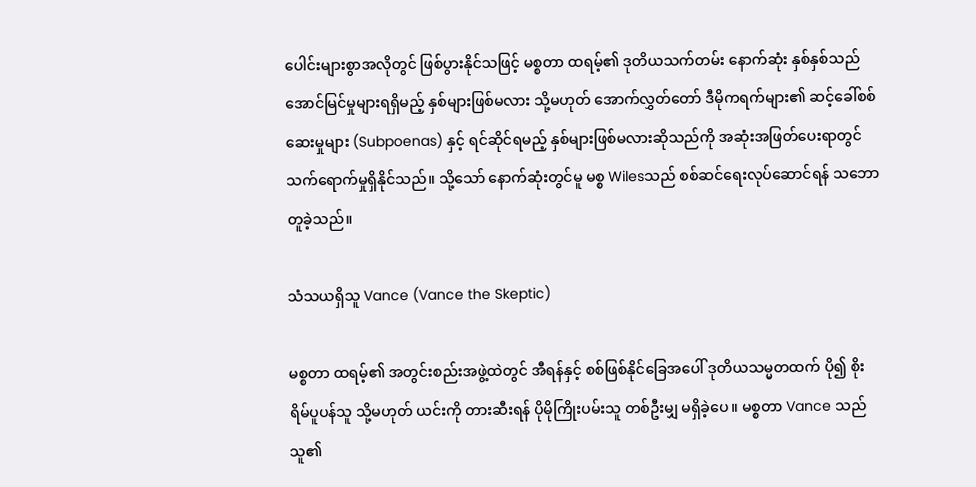ပေါင်းများစွာအလိုတွင် ဖြစ်ပွားနိုင်သဖြင့် မစ္စတာ ထရမ့်၏ ဒုတိယသက်တမ်း နောက်ဆုံး နှစ်နှစ်သည် အောင်မြင်မှုများရရှိမည့် နှစ်များဖြစ်မလား သို့မဟုတ် အောက်လွှတ်တော် ဒီမိုကရက်များ၏ ဆင့်ခေါ်စစ်ဆေးမှုများ (Subpoenas) နှင့် ရင်ဆိုင်ရမည့် နှစ်များဖြစ်မလားဆိုသည်ကို အဆုံးအဖြတ်ပေးရာတွင် သက်ရောက်မှုရှိနိုင်သည်။ သို့သော် နောက်ဆုံးတွင်မူ မစ္စ Wilesသည် စစ်ဆင်ရေးလုပ်ဆောင်ရန် သဘောတူခဲ့သည်။

သံသယရှိသူ Vance (Vance the Skeptic)

မစ္စတာ ထရမ့်၏ အတွင်းစည်းအဖွဲ့ထဲတွင် အီရန်နှင့် စစ်ဖြစ်နိုင်ခြေအပေါ် ဒုတိယသမ္မတထက် ပို၍ စိုးရိမ်ပူပန်သူ သို့မဟုတ် ယင်းကို တားဆီးရန် ပိုမိုကြိုးပမ်းသူ တစ်ဦးမျှ မရှိခဲ့ပေ။ မစ္စတာ Vance သည် သူ၏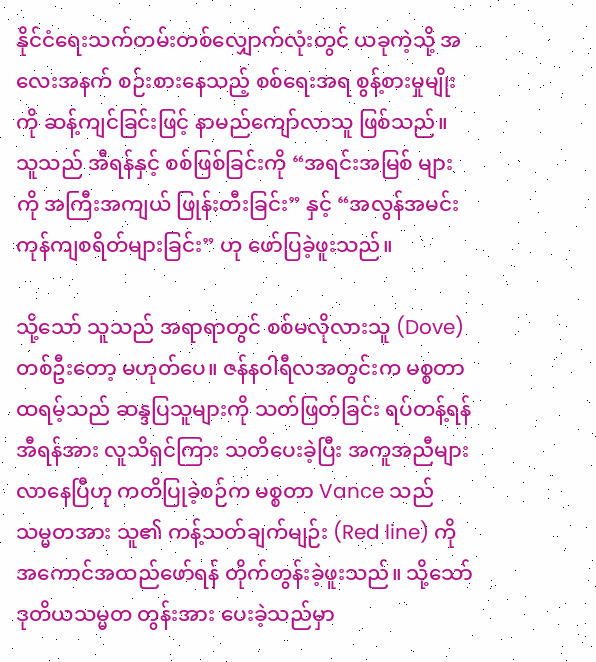နိုင်ငံရေးသက်တမ်းတစ်လျှောက်လုံးတွင် ယခုကဲ့သို့ အလေးအနက် စဉ်းစားနေသည့် စစ်ရေးအရ စွန့်စားမှုမျိုးကို ဆန့်ကျင်ခြင်းဖြင့် နာမည်ကျော်လာသူ ဖြစ်သည်။ သူသည် အီရန်နှင့် စစ်ဖြစ်ခြင်းကို “အရင်းအမြစ် များကို အကြီးအကျယ် ဖြုန်းတီးခြင်း” နှင့် “အလွန်အမင်း ကုန်ကျစရိတ်များခြင်း” ဟု ဖော်ပြခဲ့ဖူးသည်။

သို့သော် သူသည် အရာရာတွင် စစ်မလိုလားသူ (Dove) တစ်ဦးတော့ မဟုတ်ပေ။ ဇန်နဝါရီလအတွင်းက မစ္စတာ ထရမ့်သည် ဆန္ဒပြသူများကို သတ်ဖြတ်ခြင်း ရပ်တန့်ရန် အီရန်အား လူသိရှင်ကြား သတိပေးခဲ့ပြီး အကူအညီများ လာနေပြီဟု ကတိပြုခဲ့စဉ်က မစ္စတာ Vance သည် သမ္မတအား သူ၏ ကန့်သတ်ချက်မျဉ်း (Red line) ကို အကောင်အထည်ဖော်ရန် တိုက်တွန်းခဲ့ဖူးသည်။ သို့သော် ဒုတိယသမ္မတ တွန်းအား ပေးခဲ့သည်မှာ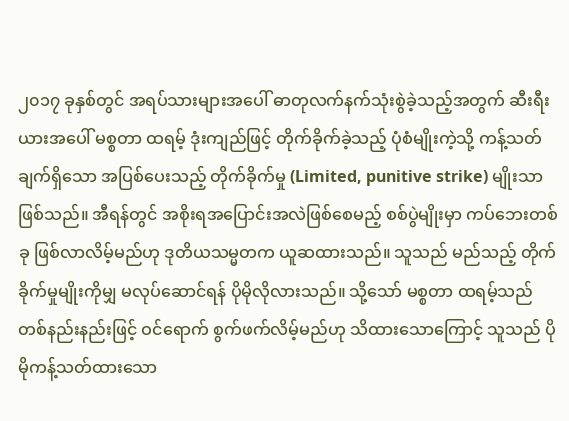၂၀၁၇ ခုနှစ်တွင် အရပ်သားများအပေါ် ဓာတုလက်နက်သုံးစွဲခဲ့သည့်အတွက် ဆီးရီးယားအပေါ် မစ္စတာ ထရမ့် ဒုံးကျည်ဖြင့် တိုက်ခိုက်ခဲ့သည့် ပုံစံမျိုးကဲ့သို့ ကန့်သတ်ချက်ရှိသော အပြစ်ပေးသည့် တိုက်ခိုက်မှု (Limited, punitive strike) မျိုးသာ ဖြစ်သည်။ အီရန်တွင် အစိုးရအပြောင်းအလဲဖြစ်စေမည့် စစ်ပွဲမျိုးမှာ ကပ်ဘေးတစ်ခု ဖြစ်လာလိမ့်မည်ဟု ဒုတိယသမ္မတက ယူဆထားသည်။ သူသည် မည်သည့် တိုက်ခိုက်မှုမျိုးကိုမျှ မလုပ်ဆောင်ရန် ပိုမိုလိုလားသည်။ သို့သော် မစ္စတာ ထရမ့်သည် တစ်နည်းနည်းဖြင့် ဝင်ရောက် စွက်ဖက်လိမ့်မည်ဟု သိထားသောကြောင့် သူသည် ပိုမိုကန့်သတ်ထားသော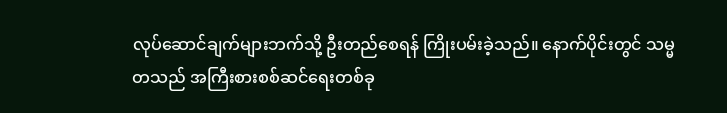လုပ်ဆောင်ချက်များဘက်သို့ ဦးတည်စေရန် ကြိုးပမ်းခဲ့သည်။ နောက်ပိုင်းတွင် သမ္မတသည် အကြီးစားစစ်ဆင်ရေးတစ်ခု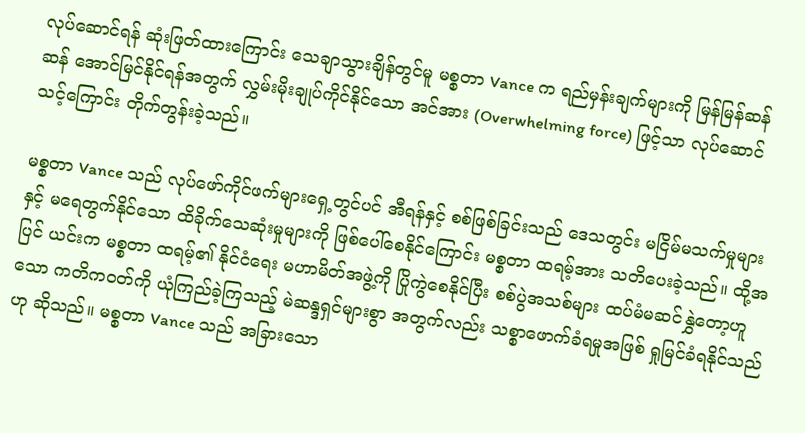လုပ်ဆောင်ရန် ဆုံးဖြတ်ထားကြောင်း သေချာသွားချိန်တွင်မူ မစ္စတာ Vance က ရည်မှန်းချက်များကို မြန်မြန်ဆန်ဆန် အောင်မြင်နိုင်ရန်အတွက် လွှမ်းမိုးချုပ်ကိုင်နိုင်သော အင်အား (Overwhelming force) ဖြင့်သာ လုပ်ဆောင်သင့်ကြောင်း တိုက်တွန်းခဲ့သည်။

မစ္စတာ Vance သည် လုပ်ဖော်ကိုင်ဖက်များရှေ့တွင်ပင် အီရန်နှင့် စစ်ဖြစ်ခြင်းသည် ဒေသတွင်း မငြိမ်မသက်မှုများနှင့် မရေတွက်နိုင်သော ထိခိုက်သေဆုံးမှုများကို ဖြစ်ပေါ်စေနိုင်ကြောင်း မစ္စတာ ထရမ့်အား သတိပေးခဲ့သည်။ ထို့အပြင် ယင်းက မစ္စတာ ထရမ့်၏ နိုင်ငံရေး မဟာမိတ်အဖွဲ့ကို ပြိုကွဲစေနိုင်ပြီး စစ်ပွဲအသစ်များ ထပ်မံမဆင်နွှဲတော့ဟူသော ကတိကဝတ်ကို ယုံကြည်ခဲ့ကြသည့် မဲဆန္ဒရှင်များစွာ အတွက်လည်း သစ္စာဖောက်ခံရမှုအဖြစ် ရှုမြင်ခံရနိုင်သည်ဟု ဆိုသည်။ မစ္စတာ Vance သည် အခြားသော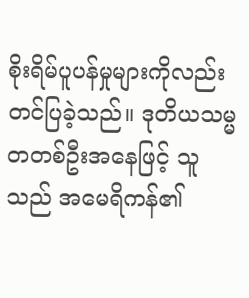စိုးရိမ်ပူပန်မှုများကိုလည်း တင်ပြခဲ့သည်။ ဒုတိယသမ္မတတစ်ဦးအနေဖြင့် သူသည် အမေရိကန်၏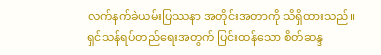လက်နက်ခဲယမ်းပြဿနာ အတိုင်းအတာကို သိရှိထားသည်။ ရှင်သန်ရပ်တည်ရေးအတွက် ပြင်းထန်သော စိတ်ဆန္ဒ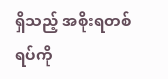ရှိသည့် အစိုးရတစ်ရပ်ကို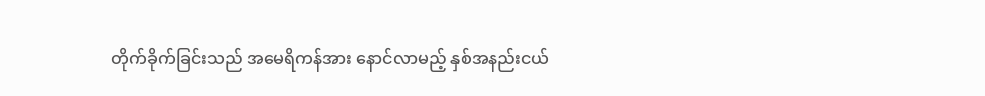တိုက်ခိုက်ခြင်းသည် အမေရိကန်အား နောင်လာမည့် နှစ်အနည်းငယ်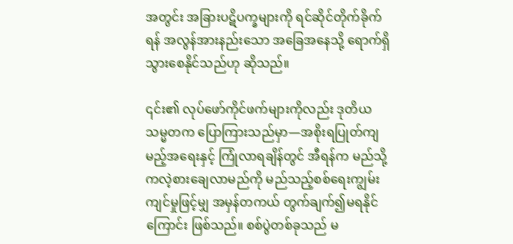အတွင်း အခြားပဋိပက္ခများကို ရင်ဆိုင်တိုက်ခိုက်ရန် အလွန်အားနည်းသော အခြေအနေသို့ ရောက်ရှိသွားစေနိုင်သည်ဟု ဆိုသည်။

၎င်း၏ လုပ်ဖော်ကိုင်ဖက်များကိုလည်း ဒုတိယသမ္မတက ပြောကြားသည်မှာ—အစိုးရပြုတ်ကျမည့်အရေးနှင့် ကြုံလာရချိန်တွင် အီရန်က မည်သို့ကလဲ့စားချေလာမည်ကို မည်သည့်စစ်ရေးကျွမ်းကျင်မှုဖြင့်မျှ အမှန်တကယ် တွက်ချက်၍မရနိုင်ကြောင်း ဖြစ်သည်။ စစ်ပွဲတစ်ခုသည် မ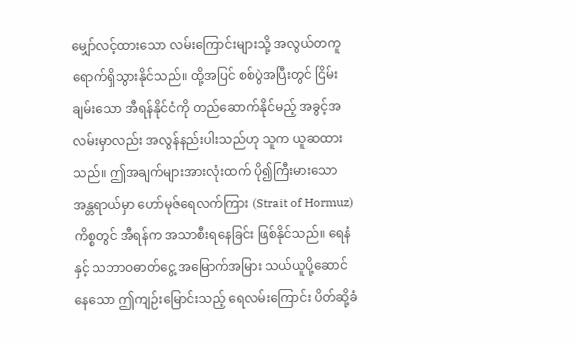မျှော်လင့်ထားသော လမ်းကြောင်းများသို့ အလွယ်တကူ ရောက်ရှိသွားနိုင်သည်။ ထို့အပြင် စစ်ပွဲအပြီးတွင် ငြိမ်းချမ်းသော အီရန်နိုင်ငံကို တည်ဆောက်နိုင်မည့် အခွင့်အလမ်းမှာလည်း အလွန်နည်းပါးသည်ဟု သူက ယူဆထားသည်။ ဤအချက်များအားလုံးထက် ပို၍ကြီးမားသော အန္တရာယ်မှာ ဟော်မုဇ်ရေလက်ကြား (Strait of Hormuz) ကိစ္စတွင် အီရန်က အသာစီးရနေခြင်း ဖြစ်နိုင်သည်။ ရေနံနှင့် သဘာဝဓာတ်ငွေ့ အမြောက်အမြား သယ်ယူပို့ဆောင်နေသော ဤကျဉ်းမြောင်းသည့် ရေလမ်းကြောင်း ပိတ်ဆို့ခံ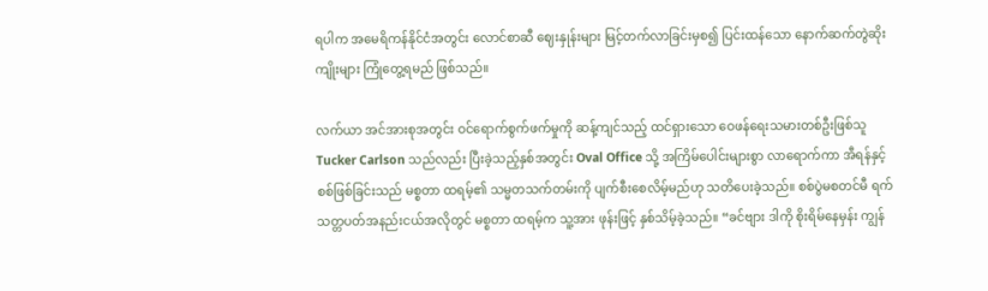ရပါက အမေရိကန်နိုင်ငံအတွင်း လောင်စာဆီ ဈေးနှုန်းများ မြင့်တက်လာခြင်းမှစ၍ ပြင်းထန်သော နောက်ဆက်တွဲဆိုးကျိုးများ ကြုံတွေ့ရမည် ဖြစ်သည်။

လက်ယာ အင်အားစုအတွင်း ဝင်ရောက်စွက်ဖက်မှုကို ဆန့်ကျင်သည့် ထင်ရှားသော ဝေဖန်ရေးသမားတစ်ဦးဖြစ်သူ Tucker Carlson သည်လည်း ပြီးခဲ့သည့်နှစ်အတွင်း Oval Office သို့ အကြိမ်ပေါင်းများစွာ လာရောက်ကာ အီရန်နှင့် စစ်ဖြစ်ခြင်းသည် မစ္စတာ ထရမ့်၏ သမ္မတသက်တမ်းကို ပျက်စီးစေလိမ့်မည်ဟု သတိပေးခဲ့သည်။ စစ်ပွဲမစတင်မီ ရက်သတ္တပတ်အနည်းငယ်အလိုတွင် မစ္စတာ ထရမ့်က သူ့အား ဖုန်းဖြင့် နှစ်သိမ့်ခဲ့သည်။ “ခင်ဗျား ဒါကို စိုးရိမ်နေမှန်း ကျွန်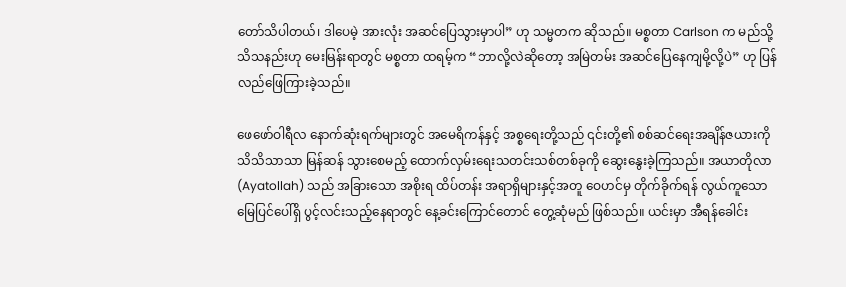တော်သိပါတယ်၊ ဒါပေမဲ့ အားလုံး အဆင်ပြေသွားမှာပါ” ဟု သမ္မတက ဆိုသည်။ မစ္စတာ Carlson က မည်သို့သိသနည်းဟု မေးမြန်းရာတွင် မစ္စတာ ထရမ့်က “ဘာလို့လဲဆိုတော့ အမြဲတမ်း အဆင်ပြေနေကျမို့လို့ပဲ” ဟု ပြန်လည်ဖြေကြားခဲ့သည်။

ဖေဖော်ဝါရီလ နောက်ဆုံးရက်များတွင် အမေရိကန်နှင့် အစ္စရေးတို့သည် ၎င်းတို့၏ စစ်ဆင်ရေးအချိန်ဇယားကို သိသိသာသာ မြန်ဆန် သွားစေမည့် ထောက်လှမ်းရေးသတင်းသစ်တစ်ခုကို ဆွေးနွေးခဲ့ကြသည်။ အယာတိုလာ (Ayatollah) သည် အခြားသော အစိုးရ ထိပ်တန်း အရာရှိများနှင့်အတူ ဝေဟင်မှ တိုက်ခိုက်ရန် လွယ်ကူသော မြေပြင်ပေါ်ရှိ ပွင့်လင်းသည့်နေရာတွင် နေ့ခင်းကြောင်တောင် တွေ့ဆုံမည် ဖြစ်သည်။ ယင်းမှာ အီရန်ခေါင်း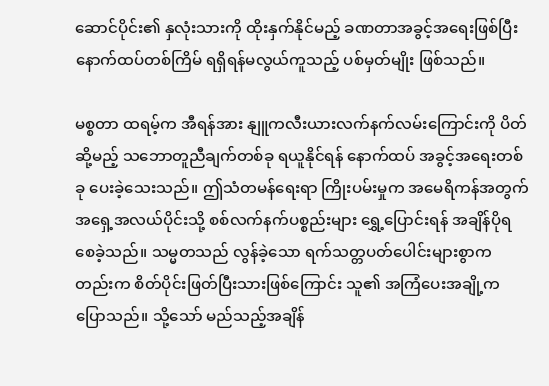ဆောင်ပိုင်း၏ နှလုံးသားကို ထိုးနှက်နိုင်မည့် ခဏတာအခွင့်အရေးဖြစ်ပြီး နောက်ထပ်တစ်ကြိမ် ရရှိရန်မလွယ်ကူသည့် ပစ်မှတ်မျိုး ဖြစ်သည်။

မစ္စတာ ထရမ့်က အီရန်အား နျူကလီးယားလက်နက်လမ်းကြောင်းကို ပိတ်ဆို့မည့် သဘောတူညီချက်တစ်ခု ရယူနိုင်ရန် နောက်ထပ် အခွင့်အရေးတစ်ခု ပေးခဲ့သေးသည်။ ဤသံတမန်ရေးရာ ကြိုးပမ်းမှုက အမေရိကန်အတွက် အရှေ့အလယ်ပိုင်းသို့ စစ်လက်နက်ပစ္စည်းများ ရွှေ့ပြောင်းရန် အချိန်ပိုရစေခဲ့သည်။ သမ္မတသည် လွန်ခဲ့သော ရက်သတ္တပတ်ပေါင်းများစွာကတည်းက စိတ်ပိုင်းဖြတ်ပြီးသားဖြစ်ကြောင်း သူ၏ အကြံပေးအချို့က ပြောသည်။ သို့သော် မည်သည့်အချိန်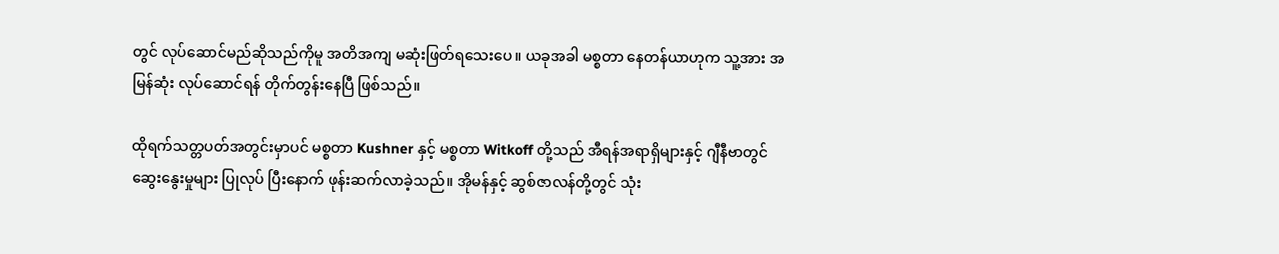တွင် လုပ်ဆောင်မည်ဆိုသည်ကိုမူ အတိအကျ မဆုံးဖြတ်ရသေးပေ။ ယခုအခါ မစ္စတာ နေတန်ယာဟုက သူ့အား အမြန်ဆုံး လုပ်ဆောင်ရန် တိုက်တွန်းနေပြီ ဖြစ်သည်။

ထိုရက်သတ္တပတ်အတွင်းမှာပင် မစ္စတာ Kushner နှင့် မစ္စတာ Witkoff တို့သည် အီရန်အရာရှိများနှင့် ဂျီနီဗာတွင် ဆွေးနွေးမှုများ ပြုလုပ် ပြီးနောက် ဖုန်းဆက်လာခဲ့သည်။ အိုမန်နှင့် ဆွစ်ဇာလန်တို့တွင် သုံး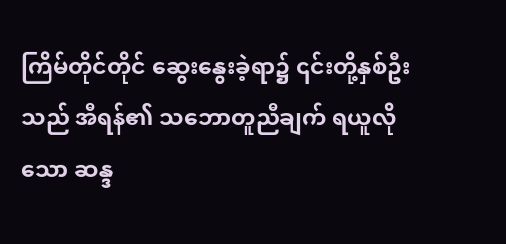ကြိမ်တိုင်တိုင် ဆွေးနွေးခဲ့ရာ၌ ၎င်းတို့နှစ်ဦးသည် အီရန်၏ သဘောတူညီချက် ရယူလိုသော ဆန္ဒ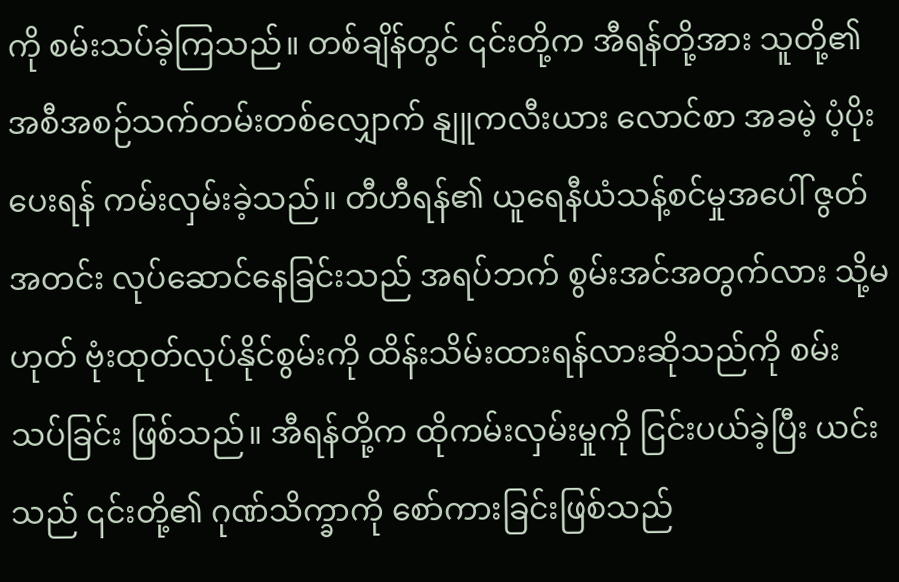ကို စမ်းသပ်ခဲ့ကြသည်။ တစ်ချိန်တွင် ၎င်းတို့က အီရန်တို့အား သူတို့၏ အစီအစဉ်သက်တမ်းတစ်လျှောက် နျူကလီးယား လောင်စာ အခမဲ့ ပံ့ပိုးပေးရန် ကမ်းလှမ်းခဲ့သည်။ တီဟီရန်၏ ယူရေနီယံသန့်စင်မှုအပေါ် ဇွတ်အတင်း လုပ်ဆောင်နေခြင်းသည် အရပ်ဘက် စွမ်းအင်အတွက်လား သို့မဟုတ် ဗုံးထုတ်လုပ်နိုင်စွမ်းကို ထိန်းသိမ်းထားရန်လားဆိုသည်ကို စမ်းသပ်ခြင်း ဖြစ်သည်။ အီရန်တို့က ထိုကမ်းလှမ်းမှုကို ငြင်းပယ်ခဲ့ပြီး ယင်းသည် ၎င်းတို့၏ ဂုဏ်သိက္ခာကို စော်ကားခြင်းဖြစ်သည်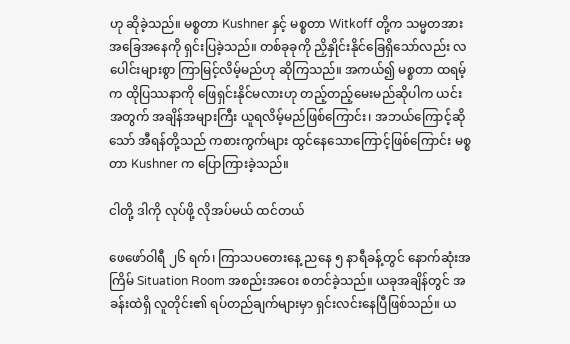ဟု ဆိုခဲ့သည်။ မစ္စတာ Kushner နှင့် မစ္စတာ Witkoff တို့က သမ္မတအား အခြေအနေကို ရှင်းပြခဲ့သည်။ တစ်ခုခုကို ညှိနှိုင်းနိုင်ခြေရှိသော်လည်း လပေါင်းများစွာ ကြာမြင့်လိမ့်မည်ဟု ဆိုကြသည်။ အကယ်၍ မစ္စတာ ထရမ့်က ထိုပြဿနာကို ဖြေရှင်းနိုင်မလားဟု တည့်တည့်မေးမည်ဆိုပါက ယင်းအတွက် အချိန်အများကြီး ယူရလိမ့်မည်ဖြစ်ကြောင်း၊ အဘယ်ကြောင့်ဆိုသော် အီရန်တို့သည် ကစားကွက်များ ထွင်နေသောကြောင့်ဖြစ်ကြောင်း မစ္စတာ Kushner က ပြောကြားခဲ့သည်။

ငါတို့ ဒါကို လုပ်ဖို့ လိုအပ်မယ် ထင်တယ်

ဖေဖော်ဝါရီ ၂၆ ရက်၊ ကြာသပတေးနေ့ ညနေ ၅ နာရီခန့်တွင် နောက်ဆုံးအကြိမ် Situation Room အစည်းအဝေး စတင်ခဲ့သည်။ ယခုအချိန်တွင် အခန်းထဲရှိ လူတိုင်း၏ ရပ်တည်ချက်များမှာ ရှင်းလင်းနေပြီဖြစ်သည်။ ယ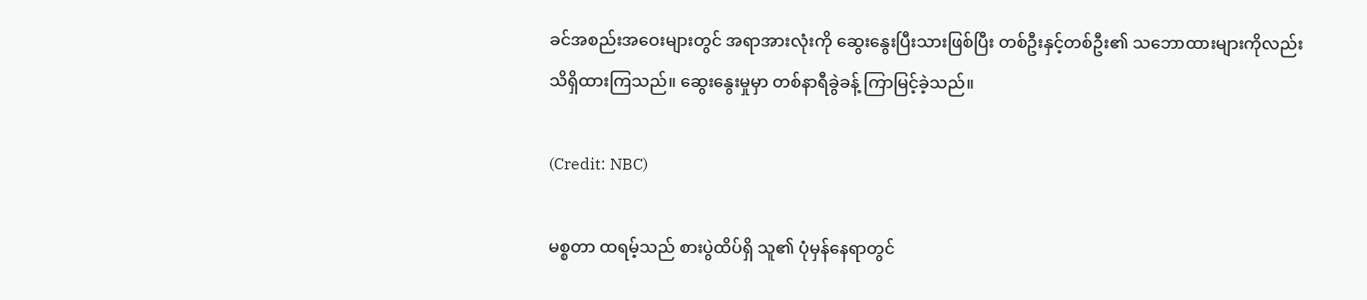ခင်အစည်းအဝေးများတွင် အရာအားလုံးကို ဆွေးနွေးပြီးသားဖြစ်ပြီး တစ်ဦးနှင့်တစ်ဦး၏ သဘောထားများကိုလည်း သိရှိထားကြသည်။ ဆွေးနွေးမှုမှာ တစ်နာရီခွဲခန့် ကြာမြင့်ခဲ့သည်။

(Credit: NBC)

မစ္စတာ ထရမ့်သည် စားပွဲထိပ်ရှိ သူ၏ ပုံမှန်နေရာတွင်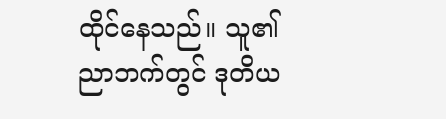ထိုင်နေသည်။ သူ၏ ညာဘက်တွင် ဒုတိယ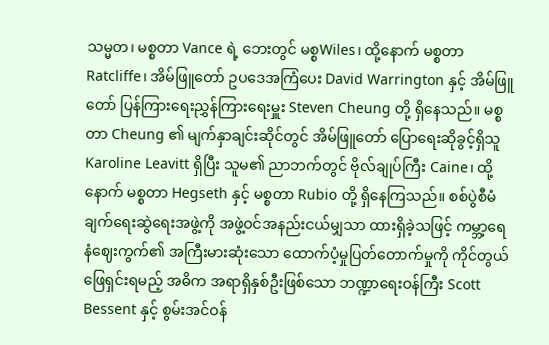သမ္မတ၊ မစ္စတာ Vance ရဲ့ ဘေးတွင် မစ္စWiles၊ ထို့နောက် မစ္စတာ Ratcliffe၊ အိမ်ဖြူတော် ဥပဒေအကြံပေး David Warrington နှင့် အိမ်ဖြူတော် ပြန်ကြားရေးညွှန်ကြားရေးမှူး Steven Cheung တို့ ရှိနေသည်။ မစ္စတာ Cheung ၏ မျက်နှာချင်းဆိုင်တွင် အိမ်ဖြူတော် ပြောရေးဆိုခွင့်ရှိသူ Karoline Leavitt ရှိပြီး သူမ၏ ညာဘက်တွင် ဗိုလ်ချုပ်ကြီး Caine၊ ထို့နောက် မစ္စတာ Hegseth နှင့် မစ္စတာ Rubio တို့ ရှိနေကြသည်။ စစ်ပွဲစီမံချက်ရေးဆွဲရေးအဖွဲ့ကို အဖွဲ့ဝင်အနည်းငယ်မျှသာ ထားရှိခဲ့သဖြင့် ကမ္ဘာ့ရေနံဈေးကွက်၏ အကြီးမားဆုံးသော ထောက်ပံ့မှုပြတ်တောက်မှုကို ကိုင်တွယ်ဖြေရှင်းရမည့် အဓိက အရာရှိနှစ်ဦးဖြစ်သော ဘဏ္ဍာရေးဝန်ကြီး Scott Bessent နှင့် စွမ်းအင်ဝန်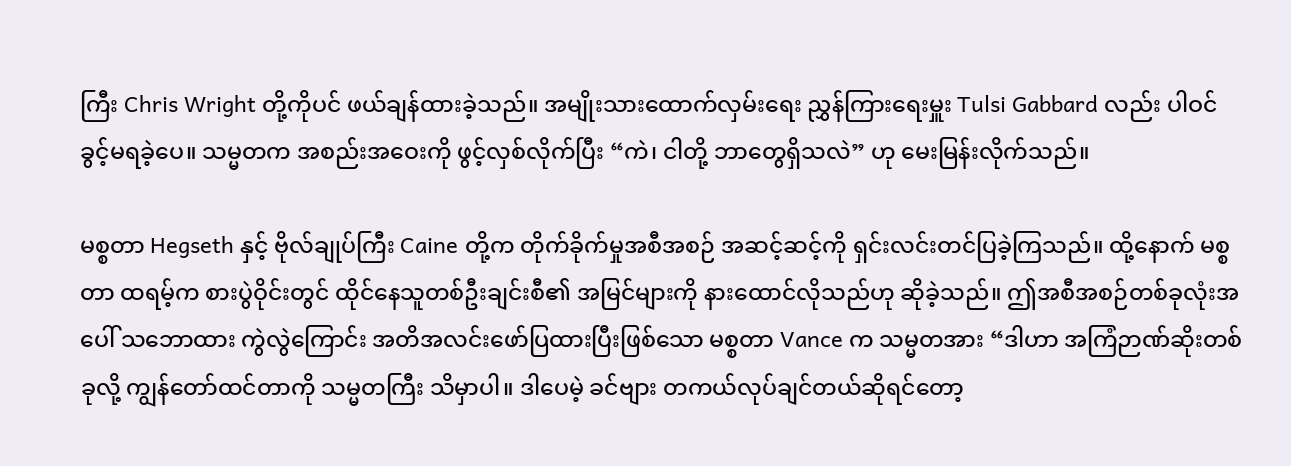ကြီး Chris Wright တို့ကိုပင် ဖယ်ချန်ထားခဲ့သည်။ အမျိုးသားထောက်လှမ်းရေး ညွှန်ကြားရေးမှူး Tulsi Gabbard လည်း ပါဝင်ခွင့်မရခဲ့ပေ။ သမ္မတက အစည်းအဝေးကို ဖွင့်လှစ်လိုက်ပြီး “ကဲ၊ ငါတို့ ဘာတွေရှိသလဲ” ဟု မေးမြန်းလိုက်သည်။

မစ္စတာ Hegseth နှင့် ဗိုလ်ချုပ်ကြီး Caine တို့က တိုက်ခိုက်မှုအစီအစဉ် အဆင့်ဆင့်ကို ရှင်းလင်းတင်ပြခဲ့ကြသည်။ ထို့နောက် မစ္စတာ ထရမ့်က စားပွဲဝိုင်းတွင် ထိုင်နေသူတစ်ဦးချင်းစီ၏ အမြင်များကို နားထောင်လိုသည်ဟု ဆိုခဲ့သည်။ ဤအစီအစဉ်တစ်ခုလုံးအပေါ် သဘောထား ကွဲလွဲကြောင်း အတိအလင်းဖော်ပြထားပြီးဖြစ်သော မစ္စတာ Vance က သမ္မတအား “ဒါဟာ အကြံဉာဏ်ဆိုးတစ်ခုလို့ ကျွန်တော်ထင်တာကို သမ္မတကြီး သိမှာပါ။ ဒါပေမဲ့ ခင်ဗျား တကယ်လုပ်ချင်တယ်ဆိုရင်တော့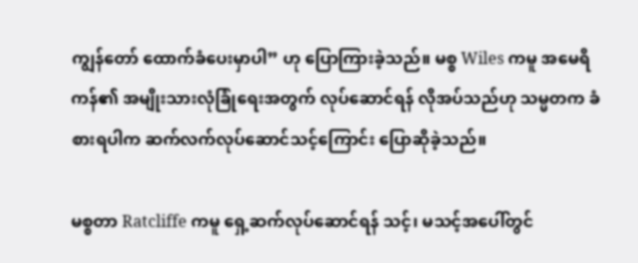ကျွန်တော် ထောက်ခံပေးမှာပါ” ဟု ပြောကြားခဲ့သည်။ မစ္စ Wiles ကမူ အမေရိကန်၏ အမျိုးသားလုံခြုံရေးအတွက် လုပ်ဆောင်ရန် လိုအပ်သည်ဟု သမ္မတက ခံစားရပါက ဆက်လက်လုပ်ဆောင်သင့်ကြောင်း ပြောဆိုခဲ့သည်။

မစ္စတာ Ratcliffe ကမူ ရှေ့ဆက်လုပ်ဆောင်ရန် သင့်၊ မသင့်အပေါ်တွင်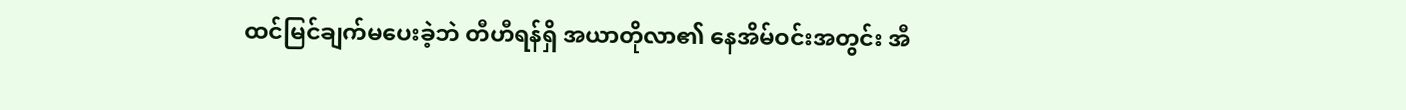ထင်မြင်ချက်မပေးခဲ့ဘဲ တီဟီရန်ရှိ အယာတိုလာ၏ နေအိမ်ဝင်းအတွင်း အီ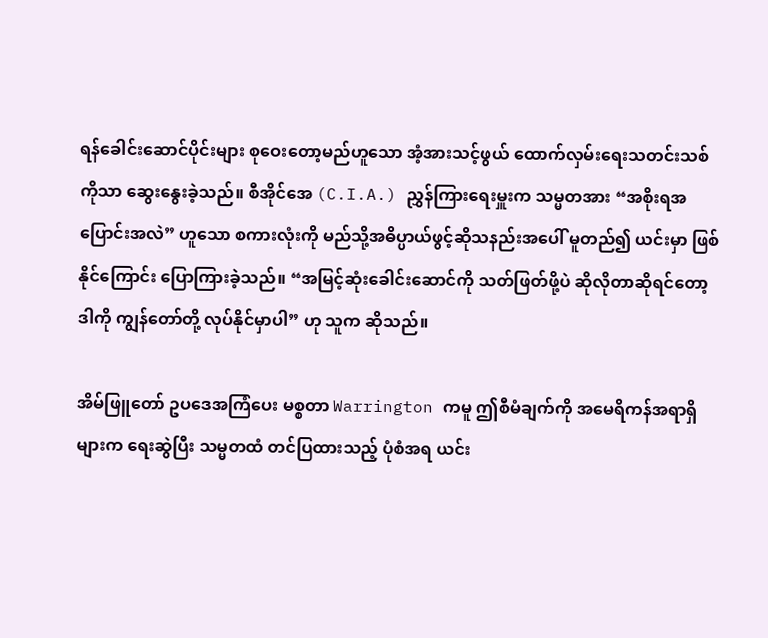ရန်ခေါင်းဆောင်ပိုင်းများ စုဝေးတော့မည်ဟူသော အံ့အားသင့်ဖွယ် ထောက်လှမ်းရေးသတင်းသစ်ကိုသာ ဆွေးနွေးခဲ့သည်။ စီအိုင်အေ (C.I.A.) ညွှန်ကြားရေးမှူးက သမ္မတအား “အစိုးရအပြောင်းအလဲ” ဟူသော စကားလုံးကို မည်သို့အဓိပ္ပာယ်ဖွင့်ဆိုသနည်းအပေါ် မူတည်၍ ယင်းမှာ ဖြစ်နိုင်ကြောင်း ပြောကြားခဲ့သည်။ “အမြင့်ဆုံးခေါင်းဆောင်ကို သတ်ဖြတ်ဖို့ပဲ ဆိုလိုတာဆိုရင်တော့ ဒါကို ကျွန်တော်တို့ လုပ်နိုင်မှာပါ” ဟု သူက ဆိုသည်။

အိမ်ဖြူတော် ဥပဒေအကြံပေး မစ္စတာ Warrington ကမူ ဤစီမံချက်ကို အမေရိကန်အရာရှိများက ရေးဆွဲပြီး သမ္မတထံ တင်ပြထားသည့် ပုံစံအရ ယင်း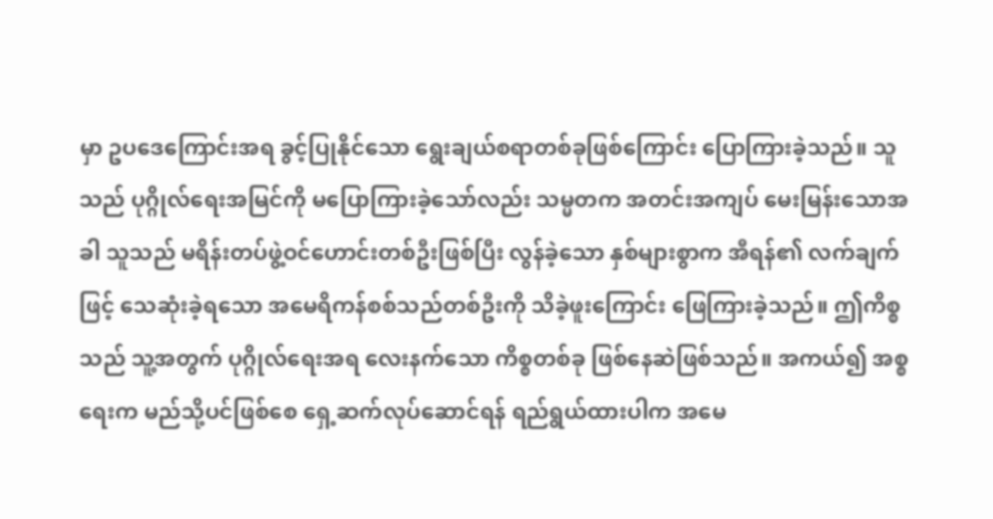မှာ ဥပဒေကြောင်းအရ ခွင့်ပြုနိုင်သော ရွေးချယ်စရာတစ်ခုဖြစ်ကြောင်း ပြောကြားခဲ့သည်။ သူသည် ပုဂ္ဂိုလ်ရေးအမြင်ကို မပြောကြားခဲ့သော်လည်း သမ္မတက အတင်းအကျပ် မေးမြန်းသောအခါ သူသည် မရိန်းတပ်ဖွဲ့ဝင်ဟောင်းတစ်ဦးဖြစ်ပြီး လွန်ခဲ့သော နှစ်များစွာက အီရန်၏ လက်ချက်ဖြင့် သေဆုံးခဲ့ရသော အမေရိကန်စစ်သည်တစ်ဦးကို သိခဲ့ဖူးကြောင်း ဖြေကြားခဲ့သည်။ ဤကိစ္စသည် သူ့အတွက် ပုဂ္ဂိုလ်ရေးအရ လေးနက်သော ကိစ္စတစ်ခု ဖြစ်နေဆဲဖြစ်သည်။ အကယ်၍ အစ္စရေးက မည်သို့ပင်ဖြစ်စေ ရှေ့ဆက်လုပ်ဆောင်ရန် ရည်ရွယ်ထားပါက အမေ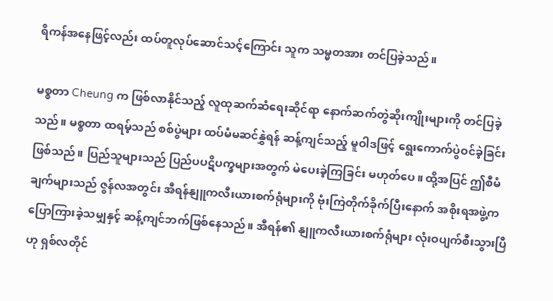ရိကန်အနေဖြင့်လည်း ထပ်တူလုပ်ဆောင်သင့်ကြောင်း သူက သမ္မတအား တင်ပြခဲ့သည်။

မစ္စတာ Cheung က ဖြစ်လာနိုင်သည့် လူထုဆက်ဆံရေးဆိုင်ရာ နောက်ဆက်တွဲဆိုးကျိုးများကို တင်ပြခဲ့သည်။ မစ္စတာ ထရမ့်သည် စစ်ပွဲများ ထပ်မံမဆင်နွှဲရန် ဆန့်ကျင်သည့် မူဝါဒဖြင့် ရွေးကောက်ပွဲဝင်ခဲ့ခြင်း ဖြစ်သည်။ ပြည်သူများသည် ပြည်ပပဋိပက္ခများအတွက် မဲပေးခဲ့ကြခြင်း မဟုတ်ပေ။ ထို့အပြင် ဤစီမံချက်များသည် ဇွန်လအတွင်း အီရန်နျူကလီးယားစက်ရုံများကို ဗုံးကြဲတိုက်ခိုက်ပြီးနောက် အစိုးရအဖွဲ့က ပြောကြားခဲ့သမျှနှင့် ဆန့်ကျင်ဘက်ဖြစ်နေသည်။ အီရန်၏ နျူကလီးယားစက်ရုံများ လုံးဝပျက်စီးသွားပြီဟု ရှစ်လတိုင်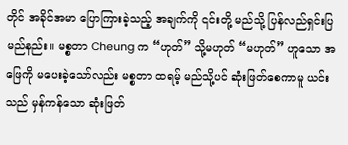တိုင် အခိုင်အမာ ပြောကြားခဲ့သည့် အချက်ကို ၎င်းတို့ မည်သို့ ပြန်လည်ရှင်းပြမည်နည်း။ မစ္စတာ Cheung က “ဟုတ်” သို့မဟုတ် “မဟုတ်” ဟူသော အဖြေကို မပေးခဲ့သော်လည်း မစ္စတာ ထရမ့် မည်သို့ပင် ဆုံးဖြတ်စေကာမူ ယင်းသည် မှန်ကန်သော ဆုံးဖြတ်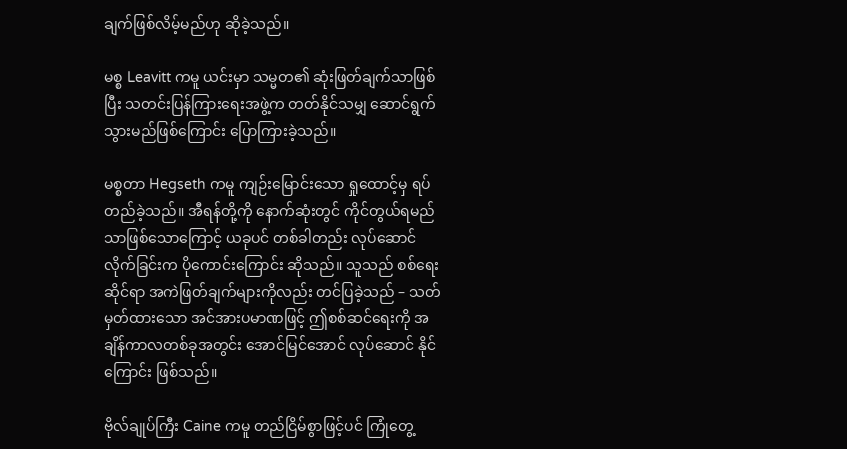ချက်ဖြစ်လိမ့်မည်ဟု ဆိုခဲ့သည်။

မစ္စ Leavitt ကမူ ယင်းမှာ သမ္မတ၏ ဆုံးဖြတ်ချက်သာဖြစ်ပြီး သတင်းပြန်ကြားရေးအဖွဲ့က တတ်နိုင်သမျှ ဆောင်ရွက်သွားမည်ဖြစ်ကြောင်း ပြောကြားခဲ့သည်။

မစ္စတာ Hegseth ကမူ ကျဉ်းမြောင်းသော ရှုထောင့်မှ ရပ်တည်ခဲ့သည်။ အီရန်တို့ကို နောက်ဆုံးတွင် ကိုင်တွယ်ရမည်သာဖြစ်သောကြောင့် ယခုပင် တစ်ခါတည်း လုပ်ဆောင်လိုက်ခြင်းက ပိုကောင်းကြောင်း ဆိုသည်။ သူသည် စစ်ရေးဆိုင်ရာ အကဲဖြတ်ချက်များကိုလည်း တင်ပြခဲ့သည် – သတ်မှတ်ထားသော အင်အားပမာဏဖြင့် ဤစစ်ဆင်ရေးကို အချိန်ကာလတစ်ခုအတွင်း အောင်မြင်အောင် လုပ်ဆောင် နိုင်ကြောင်း ဖြစ်သည်။

ဗိုလ်ချုပ်ကြီး Caine ကမူ တည်ငြိမ်စွာဖြင့်ပင် ကြုံတွေ့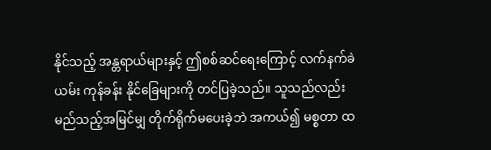နိုင်သည့် အန္တရာယ်များနှင့် ဤစစ်ဆင်ရေးကြောင့် လက်နက်ခဲယမ်း ကုန်ခန်း နိုင်ခြေများကို တင်ပြခဲ့သည်။ သူသည်လည်း မည်သည့်အမြင်မျှ တိုက်ရိုက်မပေးခဲ့ဘဲ အကယ်၍ မစ္စတာ ထ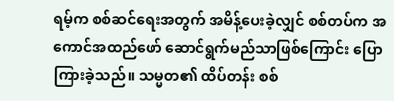ရမ့်က စစ်ဆင်ရေးအတွက် အမိန့်ပေးခဲ့လျှင် စစ်တပ်က အကောင်အထည်ဖော် ဆောင်ရွက်မည်သာဖြစ်ကြောင်း ပြောကြားခဲ့သည်။ သမ္မတ၏ ထိပ်တန်း စစ်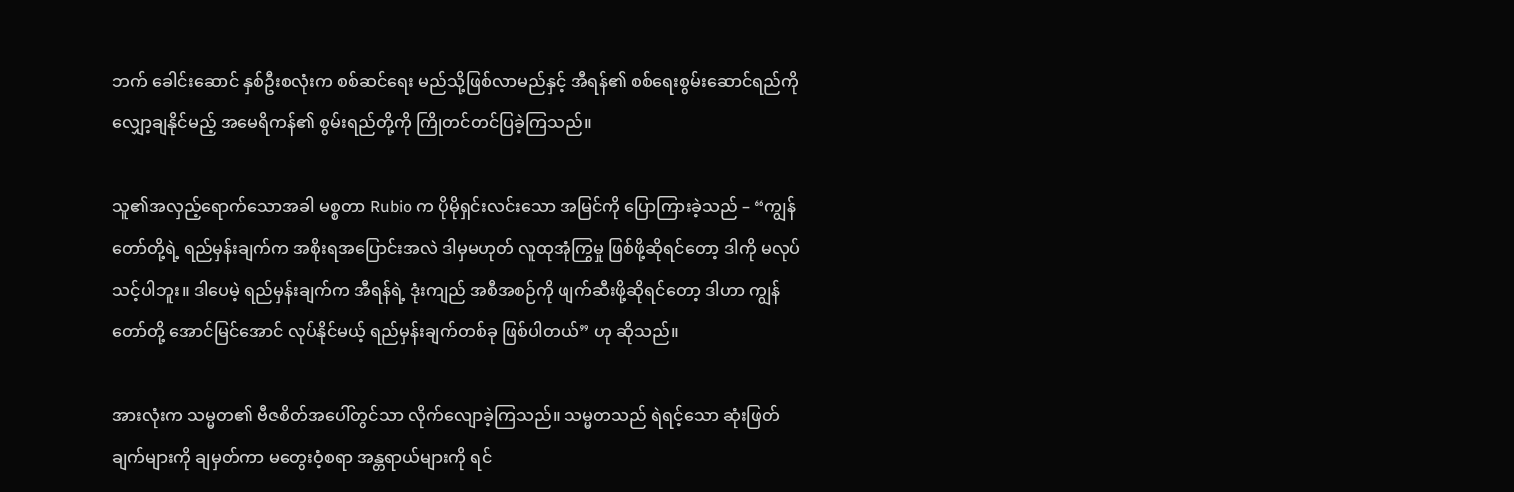ဘက် ခေါင်းဆောင် နှစ်ဦးစလုံးက စစ်ဆင်ရေး မည်သို့ဖြစ်လာမည်နှင့် အီရန်၏ စစ်ရေးစွမ်းဆောင်ရည်ကို လျှော့ချနိုင်မည့် အမေရိကန်၏ စွမ်းရည်တို့ကို ကြိုတင်တင်ပြခဲ့ကြသည်။

သူ၏အလှည့်ရောက်သောအခါ မစ္စတာ Rubio က ပိုမိုရှင်းလင်းသော အမြင်ကို ပြောကြားခဲ့သည် – “ကျွန်တော်တို့ရဲ့ ရည်မှန်းချက်က အစိုးရအပြောင်းအလဲ ဒါမှမဟုတ် လူထုအုံကြွမှု ဖြစ်ဖို့ဆိုရင်တော့ ဒါကို မလုပ်သင့်ပါဘူး။ ဒါပေမဲ့ ရည်မှန်းချက်က အီရန်ရဲ့ ဒုံးကျည် အစီအစဉ်ကို ဖျက်ဆီးဖို့ဆိုရင်တော့ ဒါဟာ ကျွန်တော်တို့ အောင်မြင်အောင် လုပ်နိုင်မယ့် ရည်မှန်းချက်တစ်ခု ဖြစ်ပါတယ်” ဟု ဆိုသည်။

အားလုံးက သမ္မတ၏ ဗီဇစိတ်အပေါ်တွင်သာ လိုက်လျောခဲ့ကြသည်။ သမ္မတသည် ရဲရင့်သော ဆုံးဖြတ်ချက်များကို ချမှတ်ကာ မတွေးဝံ့စရာ အန္တရာယ်များကို ရင်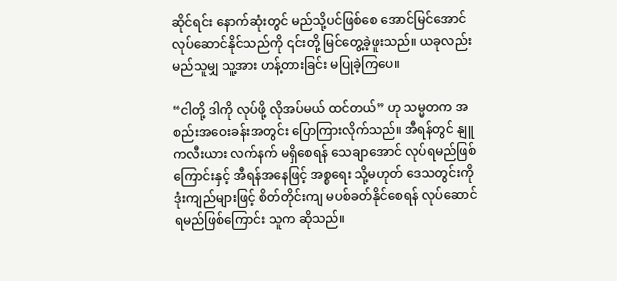ဆိုင်ရင်း နောက်ဆုံးတွင် မည်သို့ပင်ဖြစ်စေ အောင်မြင်အောင် လုပ်ဆောင်နိုင်သည်ကို ၎င်းတို့ မြင်တွေ့ခဲ့ဖူးသည်။ ယခုလည်း မည်သူမျှ သူ့အား ဟန့်တားခြင်း မပြုခဲ့ကြပေ။

“ငါတို့ ဒါကို လုပ်ဖို့ လိုအပ်မယ် ထင်တယ်” ဟု သမ္မတက အစည်းအဝေးခန်းအတွင်း ပြောကြားလိုက်သည်။ အီရန်တွင် နျူကလီးယား လက်နက် မရှိစေရန် သေချာအောင် လုပ်ရမည်ဖြစ်ကြောင်းနှင့် အီရန်အနေဖြင့် အစ္စရေး သို့မဟုတ် ဒေသတွင်းကို ဒုံးကျည်များဖြင့် စိတ်တိုင်းကျ မပစ်ခတ်နိုင်စေရန် လုပ်ဆောင်ရမည်ဖြစ်ကြောင်း သူက ဆိုသည်။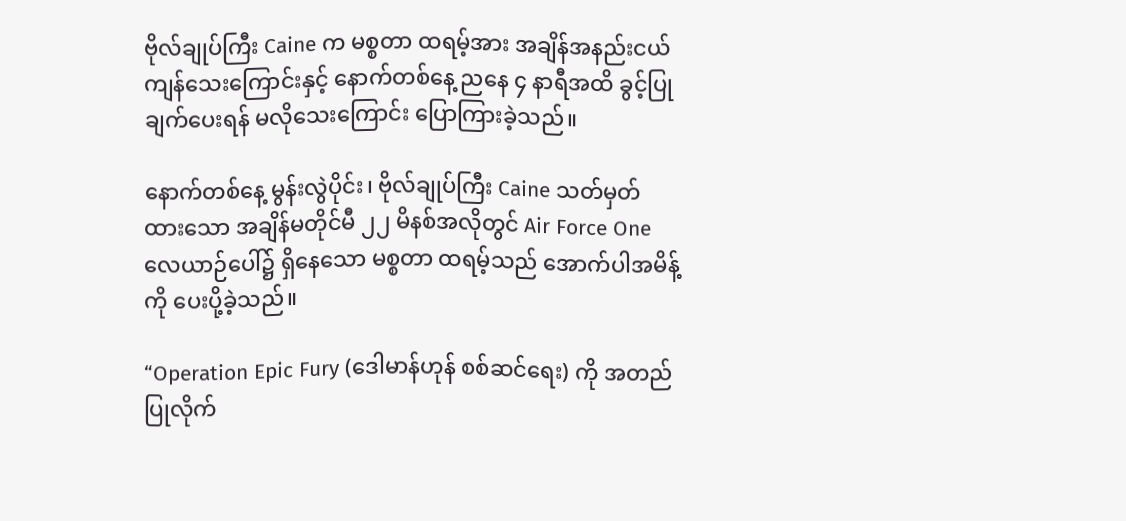ဗိုလ်ချုပ်ကြီး Caine က မစ္စတာ ထရမ့်အား အချိန်အနည်းငယ် ကျန်သေးကြောင်းနှင့် နောက်တစ်နေ့ ညနေ ၄ နာရီအထိ ခွင့်ပြုချက်ပေးရန် မလိုသေးကြောင်း ပြောကြားခဲ့သည်။

နောက်တစ်နေ့ မွန်းလွဲပိုင်း၊ ဗိုလ်ချုပ်ကြီး Caine သတ်မှတ်ထားသော အချိန်မတိုင်မီ ၂၂ မိနစ်အလိုတွင် Air Force One လေယာဉ်ပေါ်၌ ရှိနေသော မစ္စတာ ထရမ့်သည် အောက်ပါအမိန့်ကို ပေးပို့ခဲ့သည်။

“Operation Epic Fury (ဒေါမာန်ဟုန် စစ်ဆင်ရေး) ကို အတည်ပြုလိုက်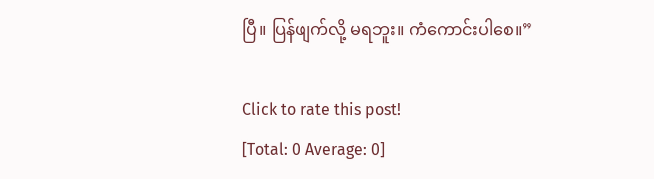ပြီ။ ပြန်ဖျက်လို့ မရဘူး။ ကံကောင်းပါစေ။”

Click to rate this post!
[Total: 0 Average: 0]